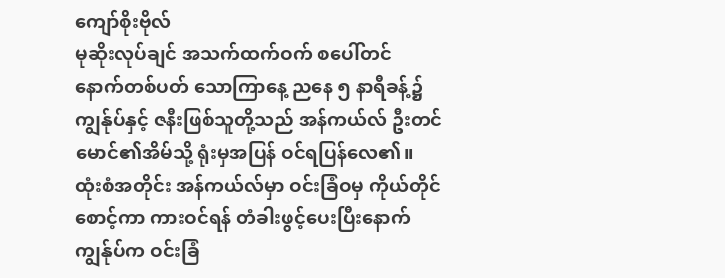ကျော်စိုးဗိုလ်
မုဆိုးလုပ်ချင် အသက်ထက်ဝက် စပေါ်တင်
နောက်တစ်ပတ် သောကြာနေ့ ညနေ ၅ နာရီခန့်၌ ကျွန်ုပ်နှင့် ဇနီးဖြစ်သူတို့သည် အန်ကယ်လ် ဦးတင်မောင်၏အိမ်သို့ ရုံးမှအပြန် ဝင်ရပြန်လေ၏။ ထုံးစံအတိုင်း အန်ကယ်လ်မှာ ဝင်းခြံဝမှ ကိုယ်တိုင်စောင့်ကာ ကားဝင်ရန် တံခါးဖွင့်ပေးပြီးနောက် ကျွန်ုပ်က ဝင်းခြံ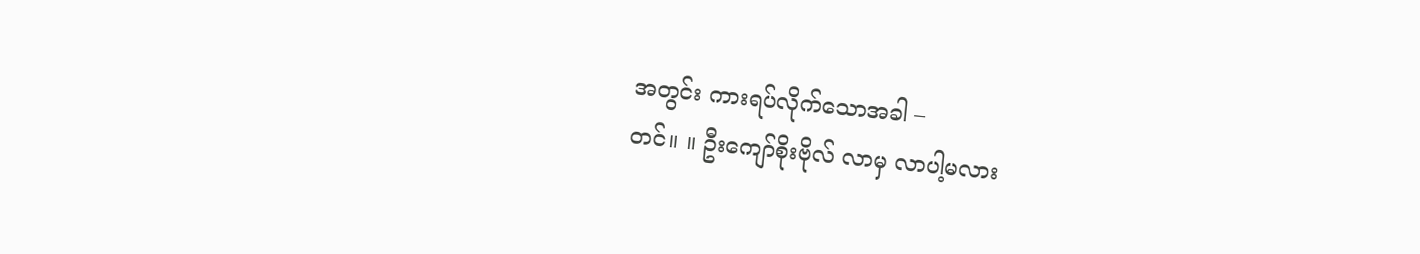အတွင်း ကားရပ်လိုက်သောအခါ –
တင်။ ။ ဦးကျော်စိုးဗိုလ် လာမှ လာပါ့မလား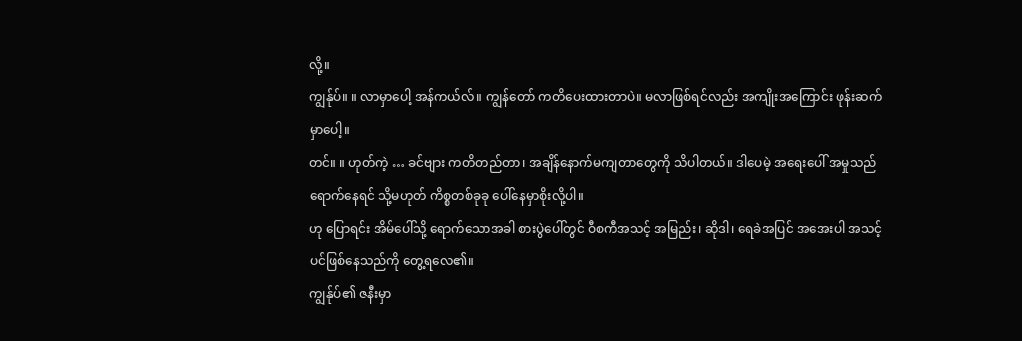လို့။
ကျွန်ုပ်။ ။ လာမှာပေါ့ အန်ကယ်လ်။ ကျွန်တော် ကတိပေးထားတာပဲ။ မလာဖြစ်ရင်လည်း အကျိုးအကြောင်း ဖုန်းဆက်မှာပေါ့။
တင်။ ။ ဟုတ်ကဲ့ … ခင်ဗျား ကတိတည်တာ၊ အချိန်နောက်မကျတာတွေကို သိပါတယ်။ ဒါပေမဲ့ အရေးပေါ် အမှုသည်ရောက်နေရင် သို့မဟုတ် ကိစ္စတစ်ခုခု ပေါ်နေမှာစိုးလို့ပါ။
ဟု ပြောရင်း အိမ်ပေါ်သို့ ရောက်သောအခါ စားပွဲပေါ်တွင် ဝီစကီအသင့် အမြည်း၊ ဆိုဒါ၊ ရေခဲအပြင် အအေးပါ အသင့်ပင်ဖြစ်နေသည်ကို တွေ့ရလေ၏။
ကျွန်ုပ်၏ ဇနီးမှာ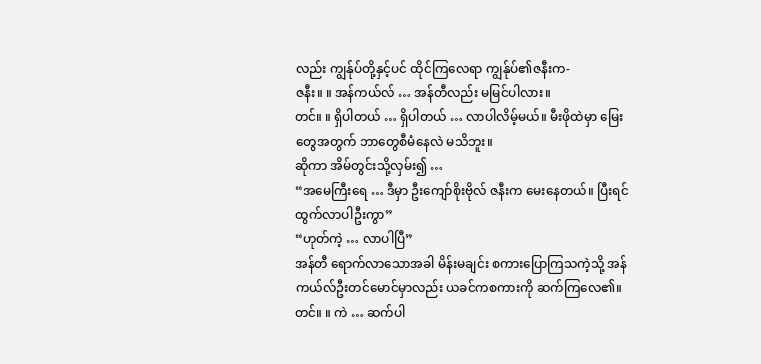လည်း ကျွန်ုပ်တို့နှင့်ပင် ထိုင်ကြလေရာ ကျွန်ုပ်၏ဇနီးက-
ဇနီး။ ။ အန်ကယ်လ် … အန်တီလည်း မမြင်ပါလား။
တင်။ ။ ရှိပါတယ် … ရှိပါတယ် … လာပါလိမ့်မယ်။ မီးဖိုထဲမှာ မြေးတွေအတွက် ဘာတွေစီမံနေလဲ မသိဘူး။
ဆိုကာ အိမ်တွင်းသို့လှမ်း၍ …
“အမေကြီးရေ … ဒီမှာ ဦးကျော်စိုးဗိုလ် ဇနီးက မေးနေတယ်။ ပြီးရင် ထွက်လာပါဦးကွာ”
“ဟုတ်ကဲ့ … လာပါပြီ”
အန်တီ ရောက်လာသောအခါ မိန်းမချင်း စကားပြောကြသကဲ့သို့ အန်ကယ်လ်ဦးတင်မောင်မှာလည်း ယခင်ကစကားကို ဆက်ကြလေ၏။
တင်။ ။ ကဲ … ဆက်ပါ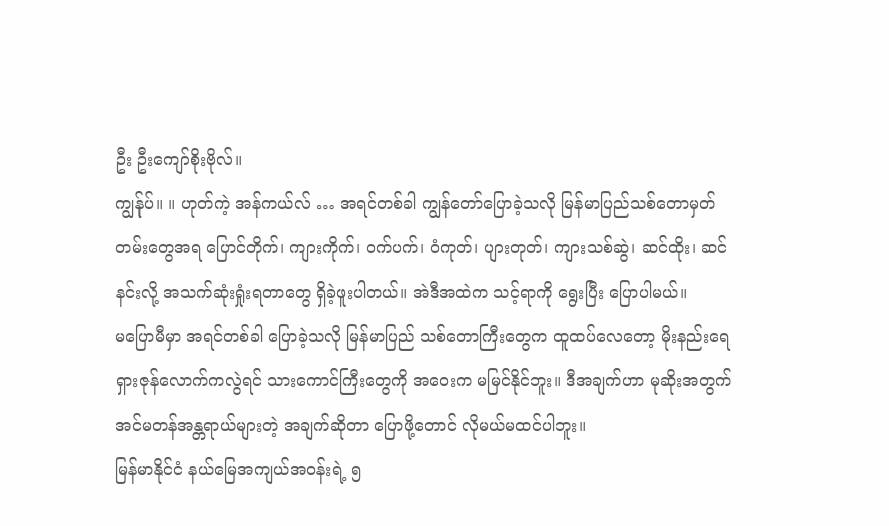ဦး ဦးကျော်စိုးဗိုလ်။
ကျွန်ုပ်။ ။ ဟုတ်ကဲ့ အန်ကယ်လ် … အရင်တစ်ခါ ကျွန်တော်ပြောခဲ့သလို မြန်မာပြည်သစ်တောမှတ်တမ်းတွေအရ ပြောင်တိုက်၊ ကျားကိုက်၊ ဝက်ပက်၊ ဝံကုတ်၊ ပျားတုတ်၊ ကျားသစ်ဆွဲ၊ ဆင်ထိုး၊ ဆင်နင်းလို့ အသက်ဆုံးရှုံးရတာတွေ ရှိခဲ့ဖူးပါတယ်။ အဲဒီအထဲက သင့်ရာကို ရွေးပြီး ပြောပါမယ်။
မပြောမီမှာ အရင်တစ်ခါ ပြောခဲ့သလို မြန်မာပြည် သစ်တောကြီးတွေက ထူထပ်လေတော့ မိုးနည်းရေရှားဇုန်လောက်ကလွဲရင် သားကောင်ကြီးတွေကို အဝေးက မမြင်နိုင်ဘူး။ ဒီအချက်ဟာ မုဆိုးအတွက် အင်မတန်အန္တရာယ်များတဲ့ အချက်ဆိုတာ ပြောဖို့တောင် လိုမယ်မထင်ပါဘူး။
မြန်မာနိုင်ငံ နယ်မြေအကျယ်အဝန်းရဲ့ ၅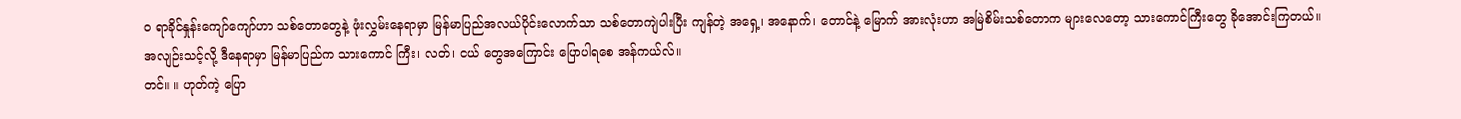ဝ ရာခိုင်နှုန်းကျော်ကျော်ဟာ သစ်တောတွေနဲ့ ဖုံးလွှမ်းနေရာမှာ မြန်မာပြည်အလယ်ပိုင်းလောက်သာ သစ်တောကျဲပါးပြီး ကျန်တဲ့ အရှေ့၊ အနောက်၊ တောင်နဲ့ မြောက် အားလုံးဟာ အမြဲစိမ်းသစ်တောက များလေတော့ သားကောင်ကြီးတွေ ခိုအောင်းကြတယ်။
အလျဉ်းသင့်လို့ ဒီနေရာမှာ မြန်မာပြည်က သားကောင် ကြီး၊ လတ်၊ ငယ် တွေအကြောင်း ပြောပါရစေ အန်ကယ်လ်။
တင်။ ။ ဟုတ်ကဲ့ ပြော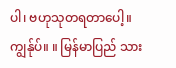ပါ၊ ဗဟုသုတရတာပေါ့။
ကျွန်ုပ်။ ။ မြန်မာပြည် သား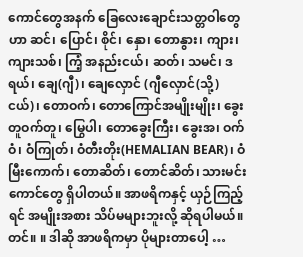ကောင်တွေအနက် ခြေလေးချောင်းသတ္တဝါတွေဟာ ဆင်၊ ပြောင်၊ စိုင်၊ နှော၊ တောနွား၊ ကျား၊ ကျားသစ်၊ ကြံ့ အနည်းငယ်၊ ဆတ်၊ သမင်၊ ဒရယ်၊ ချေ(ဂျီ)၊ ချေလှောင် (ဂျီလှောင်(သို့)ငယ်)၊ တောဝက်၊ တောကြောင်အမျိုးမျိုး၊ ခွေးတူဝက်တူ၊ မြွေပါ၊ တောခွေးကြီး၊ ခွေးအ၊ ဝက်ဝံ၊ ဝံကြုတ်၊ ဝံတီးတိုး(HEMALIAN BEAR)၊ ဝံမြီးကောက်၊ တောဆိတ်၊ တောင်ဆိတ်၊ သားမင်းကောင်တွေ ရှိပါတယ်။ အာဖရိကနှင့် ယှဉ်ကြည့်ရင် အမျိုးအစား သိပ်မများဘူးလို့ ဆိုရပါမယ်။
တင်။ ။ ဒါဆို အာဖရိကမှာ ပိုများတာပေါ့ …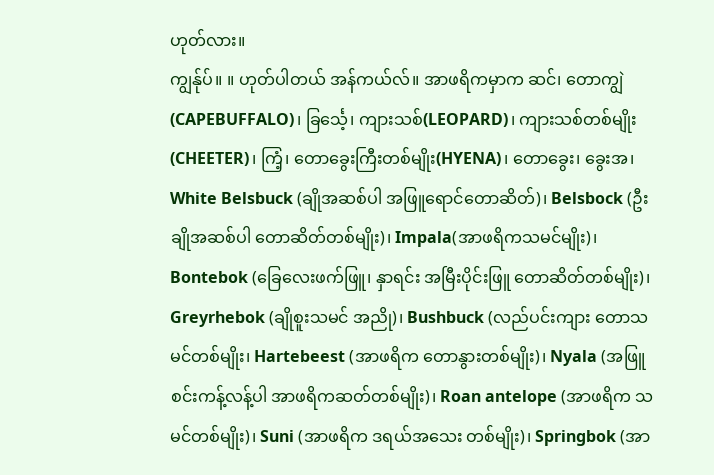ဟုတ်လား။
ကျွန်ုပ်။ ။ ဟုတ်ပါတယ် အန်ကယ်လ်။ အာဖရိကမှာက ဆင်၊ တောကျွဲ(CAPEBUFFALO)၊ ခြင်္သေ့၊ ကျားသစ်(LEOPARD)၊ ကျားသစ်တစ်မျိုး (CHEETER)၊ ကြံ့၊ တောခွေးကြီးတစ်မျိုး(HYENA)၊ တောခွေး၊ ခွေးအ၊ White Belsbuck (ချိုအဆစ်ပါ အဖြူရောင်တောဆိတ်)၊ Belsbock (ဦးချိုအဆစ်ပါ တောဆိတ်တစ်မျိုး)၊ Impala(အာဖရိကသမင်မျိုး)၊ Bontebok (ခြေလေးဖက်ဖြူ၊ နှာရင်း အမြီးပိုင်းဖြူ တောဆိတ်တစ်မျိုး)၊ Greyrhebok (ချိုစူးသမင် အညို)၊ Bushbuck (လည်ပင်းကျား တောသမင်တစ်မျိုး၊ Hartebeest (အာဖရိက တောနွားတစ်မျိုး)၊ Nyala (အဖြူစင်းကန့်လန့်ပါ အာဖရိကဆတ်တစ်မျိုး)၊ Roan antelope (အာဖရိက သမင်တစ်မျိုး)၊ Suni (အာဖရိက ဒရယ်အသေး တစ်မျိုး)၊ Springbok (အာ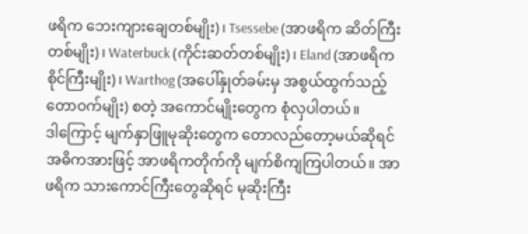ဖရိက ဘေးကျားချေတစ်မျိုး)၊ Tsessebe (အာဖရိက ဆိတ်ကြီးတစ်မျိုး)၊ Waterbuck (ကိုင်းဆတ်တစ်မျိုး)၊ Eland (အာဖရိက စိုင်ကြီးမျိုး)၊ Warthog (အပေါ်နှုတ်ခမ်းမှ အစွယ်ထွက်သည့် တောဝက်မျိုး) စတဲ့ အကောင်မျိုးတွေက စုံလှပါတယ်။
ဒါကြောင့် မျက်နှာဖြူမုဆိုးတွေက တောလည်တော့မယ်ဆိုရင် အဓိကအားဖြင့် အာဖရိကတိုက်ကို မျက်စိကျကြပါတယ်။ အာဖရိက သားကောင်ကြီးတွေဆိုရင် မုဆိုးကြီး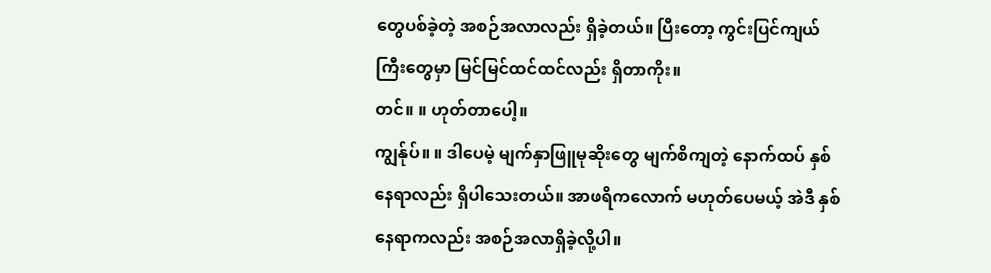တွေပစ်ခဲ့တဲ့ အစဉ်အလာလည်း ရှိခဲ့တယ်။ ပြီးတော့ ကွင်းပြင်ကျယ်ကြီးတွေမှာ မြင်မြင်ထင်ထင်လည်း ရှိတာကိုး။
တင်။ ။ ဟုတ်တာပေါ့။
ကျွန်ုပ်။ ။ ဒါပေမဲ့ မျက်နှာဖြူမုဆိုးတွေ မျက်စိကျတဲ့ နောက်ထပ် နှစ်နေရာလည်း ရှိပါသေးတယ်။ အာဖရိကလောက် မဟုတ်ပေမယ့် အဲဒီ နှစ်နေရာကလည်း အစဉ်အလာရှိခဲ့လို့ပါ။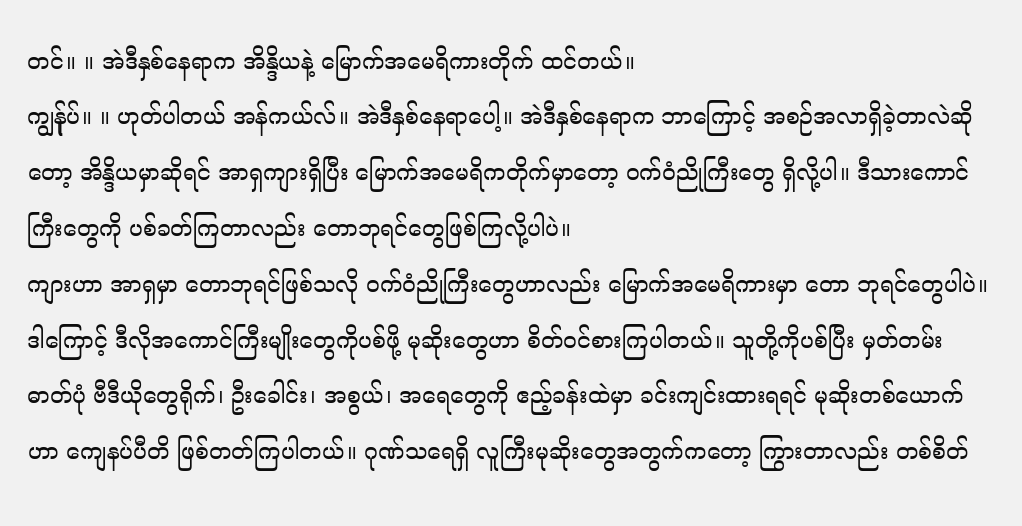တင်။ ။ အဲဒီနှစ်နေရာက အိန္ဒိယနဲ့ မြောက်အမေရိကားတိုက် ထင်တယ်။
ကျွန်ုပ်။ ။ ဟုတ်ပါတယ် အန်ကယ်လ်။ အဲဒီနှစ်နေရာပေါ့။ အဲဒီနှစ်နေရာက ဘာကြောင့် အစဉ်အလာရှိခဲ့တာလဲဆိုတော့ အိန္ဒိယမှာဆိုရင် အာရှကျားရှိပြီး မြောက်အမေရိကတိုက်မှာတော့ ဝက်ဝံညိုကြီးတွေ ရှိလို့ပါ။ ဒီသားကောင်ကြီးတွေကို ပစ်ခတ်ကြတာလည်း တောဘုရင်တွေဖြစ်ကြလို့ပါပဲ။
ကျားဟာ အာရှမှာ တောဘုရင်ဖြစ်သလို ဝက်ဝံညိုကြီးတွေဟာလည်း မြောက်အမေရိကားမှာ တော ဘုရင်တွေပါပဲ။
ဒါကြောင့် ဒီလိုအကောင်ကြီးမျိုးတွေကိုပစ်ဖို့ မုဆိုးတွေဟာ စိတ်ဝင်စားကြပါတယ်။ သူတို့ကိုပစ်ပြီး မှတ်တမ်းဓာတ်ပုံ ဗီဒီယိုတွေရိုက်၊ ဦးခေါင်း၊ အစွယ်၊ အရေတွေကို ဧည့်ခန်းထဲမှာ ခင်းကျင်းထားရရင် မုဆိုးတစ်ယောက်ဟာ ကျေနပ်ပီတိ ဖြစ်တတ်ကြပါတယ်။ ဂုဏ်သရေရှိ လူကြီးမုဆိုးတွေအတွက်ကတော့ ကြွားတာလည်း တစ်စိတ်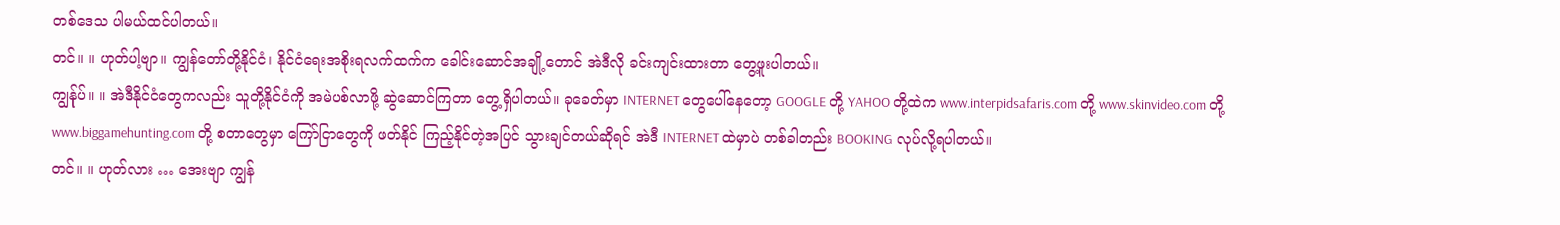တစ်ဒေသ ပါမယ်ထင်ပါတယ်။
တင်။ ။ ဟုတ်ပါ့ဗျာ။ ကျွန်တော်တို့နိုင်ငံ၊ နိုင်ငံရေးအစိုးရလက်ထက်က ခေါင်းဆောင်အချို့တောင် အဲဒီလို ခင်းကျင်းထားတာ တွေ့ဖူးပါတယ်။
ကျွန်ုပ်။ ။ အဲဒီနိုင်ငံတွေကလည်း သူတို့နိုင်ငံကို အမဲပစ်လာဖို့ ဆွဲဆောင်ကြတာ တွေ့ရှိပါတယ်။ ခုခေတ်မှာ INTERNET တွေပေါ်နေတော့ GOOGLE တို့ YAHOO တို့ထဲက www.interpidsafaris.com တို့ www.skinvideo.com တို့ www.biggamehunting.com တို့ စတာတွေမှာ ကြော်ငြာတွေကို ဖတ်နိုင် ကြည့်နိုင်တဲ့အပြင် သွားချင်တယ်ဆိုရင် အဲဒီ INTERNET ထဲမှာပဲ တစ်ခါတည်း BOOKING လုပ်လို့ရပါတယ်။
တင်။ ။ ဟုတ်လား … အေးဗျာ ကျွန်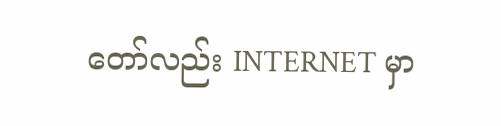တော်လည်း INTERNET မှာ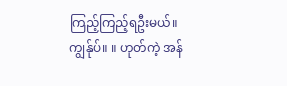ကြည့်ကြည့်ရဦးမယ်။
ကျွန်ုပ်။ ။ ဟုတ်ကဲ့ အန်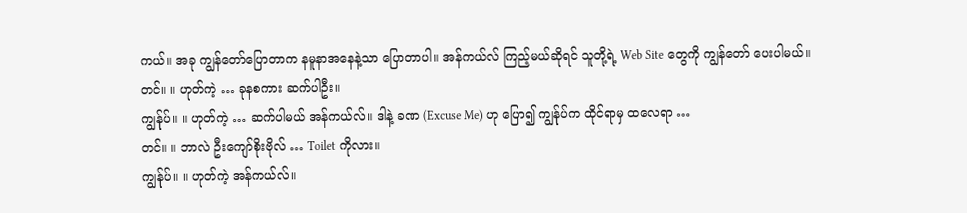ကယ်။ အခု ကျွန်တော်ပြောတာက နမူနာအနေနဲ့သာ ပြောတာပါ။ အန်ကယ်လ် ကြည့်မယ်ဆိုရင် သူတို့ရဲ့ Web Site တွေကို ကျွန်တော် ပေးပါမယ်။
တင်။ ။ ဟုတ်ကဲ့ … ခုနစကား ဆက်ပါဦး။
ကျွန်ုပ်။ ။ ဟုတ်ကဲ့ … ဆက်ပါမယ် အန်ကယ်လ်။ ဒါနဲ့ ခဏ (Excuse Me) ဟု ပြော၍ ကျွန်ုပ်က ထိုင်ရာမှ ထလေရာ …
တင်။ ။ ဘာလဲ ဦးကျော်စိုးဗိုလ် … Toilet ကိုလား။
ကျွန်ုပ်။ ။ ဟုတ်ကဲ့ အန်ကယ်လ်။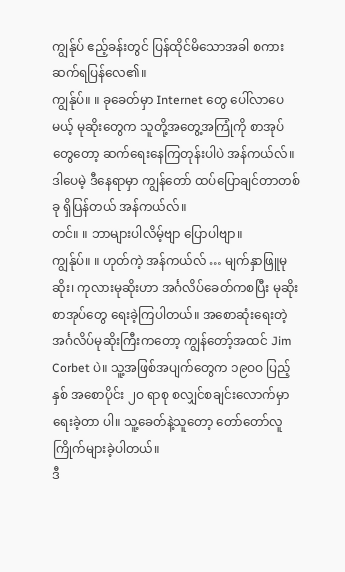ကျွန်ုပ် ဧည့်ခန်းတွင် ပြန်ထိုင်မိသောအခါ စကားဆက်ရပြန်လေ၏။
ကျွန်ုပ်။ ။ ခုခေတ်မှာ Internet တွေ ပေါ်လာပေမယ့် မုဆိုးတွေက သူတို့အတွေ့အကြုံကို စာအုပ်တွေတော့ ဆက်ရေးနေကြတုန်းပါပဲ အန်ကယ်လ်။ ဒါပေမဲ့ ဒီနေရာမှာ ကျွန်တော် ထပ်ပြောချင်တာတစ်ခု ရှိပြန်တယ် အန်ကယ်လ်။
တင်။ ။ ဘာများပါလိမ့်ဗျာ ပြောပါဗျာ။
ကျွန်ုပ်။ ။ ဟုတ်ကဲ့ အန်ကယ်လ် … မျက်နှာဖြူမုဆိုး၊ ကုလားမုဆိုးဟာ အင်္ဂလိပ်ခေတ်ကစပြီး မုဆိုးစာအုပ်တွေ ရေးခဲ့ကြပါတယ်။ အစောဆုံးရေးတဲ့ အင်္ဂလိပ်မုဆိုးကြီးကတော့ ကျွန်တော့်အထင် Jim Corbet ပဲ။ သူ့အဖြစ်အပျက်တွေက ၁၉ဝဝ ပြည့်နှစ် အစောပိုင်း ၂ဝ ရာစု စလျှင်စချင်းလောက်မှာ ရေးခဲ့တာ ပါ။ သူ့ခေတ်နဲ့သူတော့ တော်တော်လူကြိုက်များခဲ့ပါတယ်။
ဒီ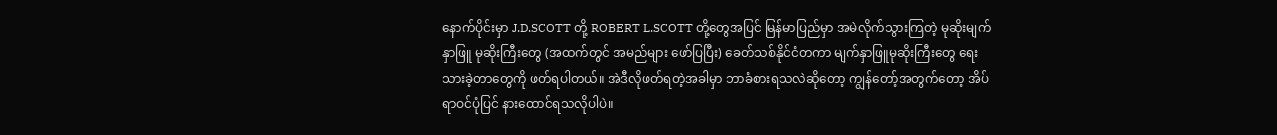နောက်ပိုင်းမှာ J.D.SCOTT တို့ ROBERT L.SCOTT တို့တွေအပြင် မြန်မာပြည်မှာ အမဲလိုက်သွားကြတဲ့ မုဆိုးမျက်နှာဖြူ မုဆိုးကြီးတွေ (အထက်တွင် အမည်များ ဖော်ပြပြီး) ခေတ်သစ်နိုင်ငံတကာ မျက်နှာဖြူမုဆိုးကြီးတွေ ရေးသားခဲ့တာတွေကို ဖတ်ရပါတယ်။ အဲဒီလိုဖတ်ရတဲ့အခါမှာ ဘာခံစားရသလဲဆိုတော့ ကျွန်တော့်အတွက်တော့ အိပ်ရာဝင်ပုံပြင် နားထောင်ရသလိုပါပဲ။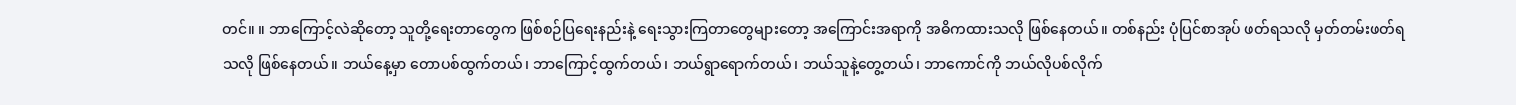တင်။ ။ ဘာကြောင့်လဲဆိုတော့ သူတို့ရေးတာတွေက ဖြစ်စဉ်ပြရေးနည်းနဲ့ ရေးသွားကြတာတွေများတော့ အကြောင်းအရာကို အဓိကထားသလို ဖြစ်နေတယ်။ တစ်နည်း ပုံပြင်စာအုပ် ဖတ်ရသလို မှတ်တမ်းဖတ်ရသလို ဖြစ်နေတယ်။ ဘယ်နေ့မှာ တောပစ်ထွက်တယ်၊ ဘာကြောင့်ထွက်တယ်၊ ဘယ်ရွာရောက်တယ်၊ ဘယ်သူနဲ့တွေ့တယ်၊ ဘာကောင်ကို ဘယ်လိုပစ်လိုက်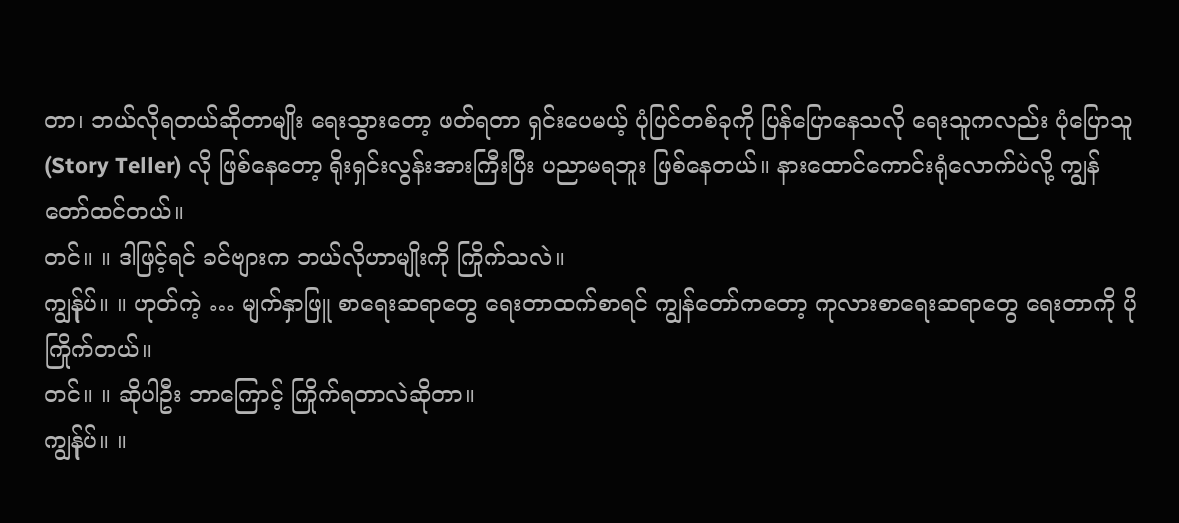တာ၊ ဘယ်လိုရတယ်ဆိုတာမျိုး ရေးသွားတော့ ဖတ်ရတာ ရှင်းပေမယ့် ပုံပြင်တစ်ခုကို ပြန်ပြောနေသလို ရေးသူကလည်း ပုံပြောသူ (Story Teller) လို ဖြစ်နေတော့ ရိုးရှင်းလွန်းအားကြီးပြီး ပညာမရဘူး ဖြစ်နေတယ်။ နားထောင်ကောင်းရုံလောက်ပဲလို့ ကျွန်တော်ထင်တယ်။
တင်။ ။ ဒါဖြင့်ရင် ခင်ဗျားက ဘယ်လိုဟာမျိုးကို ကြိုက်သလဲ။
ကျွန်ုပ်။ ။ ဟုတ်ကဲ့ … မျက်နှာဖြူ စာရေးဆရာတွေ ရေးတာထက်စာရင် ကျွန်တော်ကတော့ ကုလားစာရေးဆရာတွေ ရေးတာကို ပိုကြိုက်တယ်။
တင်။ ။ ဆိုပါဦး ဘာကြောင့် ကြိုက်ရတာလဲဆိုတာ။
ကျွန်ုပ်။ ။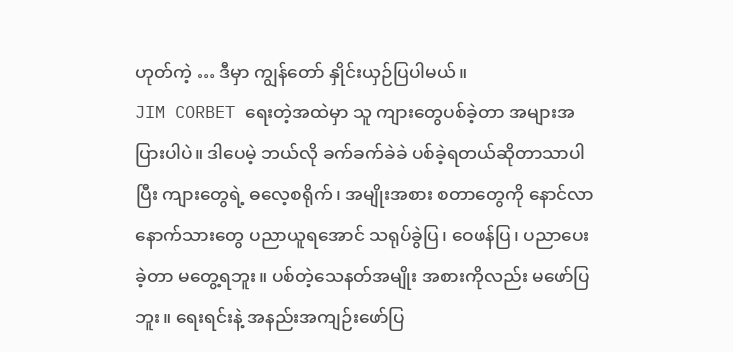ဟုတ်ကဲ့ … ဒီမှာ ကျွန်တော် နှိုင်းယှဉ်ပြပါမယ်။
JIM CORBET ရေးတဲ့အထဲမှာ သူ ကျားတွေပစ်ခဲ့တာ အများအပြားပါပဲ။ ဒါပေမဲ့ ဘယ်လို ခက်ခက်ခဲခဲ ပစ်ခဲ့ရတယ်ဆိုတာသာပါပြီး ကျားတွေရဲ့ ဓလေ့စရိုက်၊ အမျိုးအစား စတာတွေကို နောင်လာနောက်သားတွေ ပညာယူရအောင် သရုပ်ခွဲပြ၊ ဝေဖန်ပြ၊ ပညာပေးခဲ့တာ မတွေ့ရဘူး။ ပစ်တဲ့သေနတ်အမျိုး အစားကိုလည်း မဖော်ပြဘူး။ ရေးရင်းနဲ့ အနည်းအကျဉ်းဖော်ပြ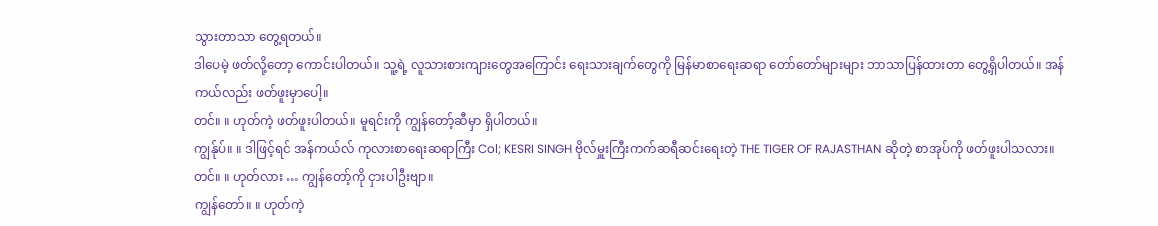သွားတာသာ တွေ့ရတယ်။
ဒါပေမဲ့ ဖတ်လို့တော့ ကောင်းပါတယ်။ သူ့ရဲ့ လူသားစားကျားတွေအကြောင်း ရေးသားချက်တွေကို မြန်မာစာရေးဆရာ တော်တော်များများ ဘာသာပြန်ထားတာ တွေ့ရှိပါတယ်။ အန်ကယ်လည်း ဖတ်ဖူးမှာပေါ့။
တင်။ ။ ဟုတ်ကဲ့ ဖတ်ဖူးပါတယ်။ မူရင်းကို ကျွန်တော့်ဆီမှာ ရှိပါတယ်။
ကျွန်ုပ်။ ။ ဒါဖြင့်ရင် အန်ကယ်လ် ကုလားစာရေးဆရာကြီး Col; KESRI SINGH ဗိုလ်မှူးကြီးကက်ဆရီဆင်းရေးတဲ့ THE TIGER OF RAJASTHAN ဆိုတဲ့ စာအုပ်ကို ဖတ်ဖူးပါသလား။
တင်။ ။ ဟုတ်လား … ကျွန်တော့်ကို ငှားပါဦးဗျာ။
ကျွန်တော်။ ။ ဟုတ်ကဲ့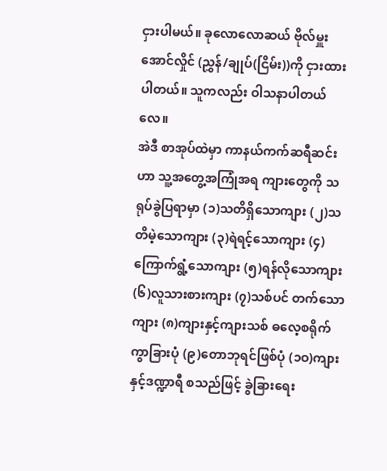ငှားပါမယ်။ ခုလောလောဆယ် ဗိုလ်မှူးအောင်လှိုင် (ညွှန်/ချုပ်(ငြိမ်း))ကို ငှားထားပါတယ်။ သူကလည်း ဝါသနာပါတယ်လေ။
အဲဒီ စာအုပ်ထဲမှာ ကာနယ်ကက်ဆရီဆင်းဟာ သူ့အတွေ့အကြုံအရ ကျားတွေကို သရုပ်ခွဲပြရာမှာ (၁)သတိရှိသောကျား (၂)သတိမဲ့သောကျား (၃)ရဲရင့်သောကျား (၄)ကြောက်ရွံ့သောကျား (၅)ရန်လိုသောကျား (၆)လူသားစားကျား (၇)သစ်ပင် တက်သောကျား (၈)ကျားနှင့်ကျားသစ် ဓလေ့စရိုက် ကွာခြားပုံ (၉)တောဘုရင်ဖြစ်ပုံ (၁ဝ)ကျားနှင့်ဒဏ္ဍာရီ စသည်ဖြင့် ခွဲခြားရေး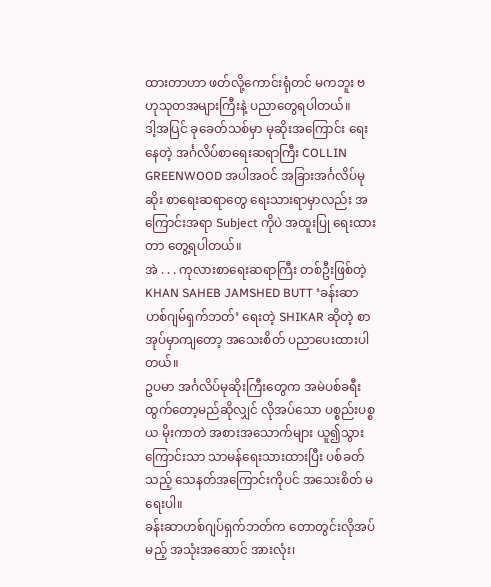ထားတာဟာ ဖတ်လို့ကောင်းရုံတင် မကဘူး ဗဟုသုတအများကြီးနဲ့ ပညာတွေရပါတယ်။
ဒါ့အပြင် ခုခေတ်သစ်မှာ မုဆိုးအကြောင်း ရေးနေတဲ့ အင်္ဂလိပ်စာရေးဆရာကြီး COLLIN GREENWOOD အပါအဝင် အခြားအင်္ဂလိပ်မုဆိုး စာရေးဆရာတွေ ရေးသားရာမှာလည်း အကြောင်းအရာ Subject ကိုပဲ အထူးပြု ရေးထားတာ တွေ့ရပါတယ်။
အဲ . . . ကုလားစာရေးဆရာကြီး တစ်ဦးဖြစ်တဲ့ KHAN SAHEB JAMSHED BUTT ‘ခန်းဆာဟစ်ဂျမ်ရှက်ဘတ်’ ရေးတဲ့ SHIKAR ဆိုတဲ့ စာအုပ်မှာကျတော့ အသေးစိတ် ပညာပေးထားပါတယ်။
ဥပမာ အင်္ဂလိပ်မုဆိုးကြီးတွေက အမဲပစ်ခရီးထွက်တော့မည်ဆိုလျှင် လိုအပ်သော ပစ္စည်းပစ္စယ မိုးကာတဲ အစားအသောက်များ ယူ၍သွားကြောင်းသာ သာမန်ရေးသားထားပြီး ပစ်ခတ်သည့် သေနတ်အကြောင်းကိုပင် အသေးစိတ် မရေးပါ။
ခန်းဆာဟစ်ဂျပ်ရှက်ဘတ်က တောတွင်းလိုအပ်မည့် အသုံးအဆောင် အားလုံး၊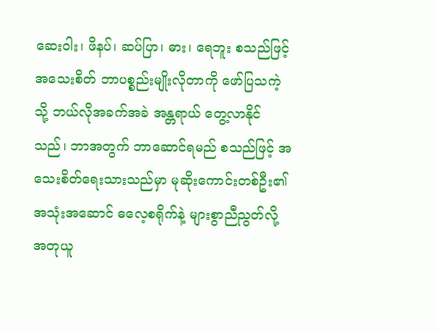ဆေးဝါး၊ ဖိနပ်၊ ဆပ်ပြာ၊ ဓား၊ ရေဘူး စသည်ဖြင့် အသေးစိတ် ဘာပစ္စည်းမျိုးလိုတာကို ဖော်ပြသကဲ့သို့ ဘယ်လိုအခက်အခဲ အန္တရာယ် တွေ့လာနိုင်သည်၊ ဘာအတွက် ဘာဆောင်ရမည် စသည်ဖြင့် အသေးစိတ်ရေးသားသည်မှာ မုဆိုးကောင်းတစ်ဦး၏ အသုံးအဆောင် ဓလေ့စရိုက်နဲ့ များစွာညီညွတ်လို့ အတုယူ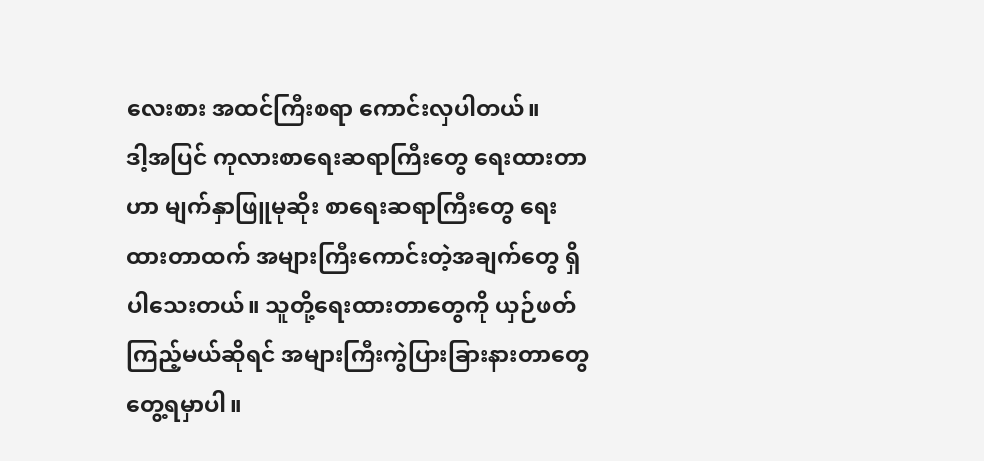လေးစား အထင်ကြီးစရာ ကောင်းလှပါတယ်။
ဒါ့အပြင် ကုလားစာရေးဆရာကြီးတွေ ရေးထားတာဟာ မျက်နှာဖြူမုဆိုး စာရေးဆရာကြီးတွေ ရေးထားတာထက် အများကြီးကောင်းတဲ့အချက်တွေ ရှိပါသေးတယ်။ သူတို့ရေးထားတာတွေကို ယှဉ်ဖတ် ကြည့်မယ်ဆိုရင် အများကြီးကွဲပြားခြားနားတာတွေ တွေ့ရမှာပါ။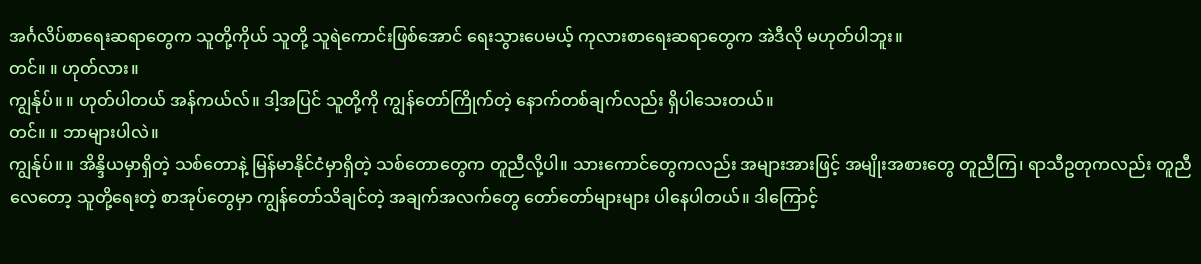အင်္ဂလိပ်စာရေးဆရာတွေက သူတို့ကိုယ် သူတို့ သူရဲကောင်းဖြစ်အောင် ရေးသွားပေမယ့် ကုလားစာရေးဆရာတွေက အဲဒီလို မဟုတ်ပါဘူး။
တင်။ ။ ဟုတ်လား။
ကျွန်ုပ်။ ။ ဟုတ်ပါတယ် အန်ကယ်လ်။ ဒါ့အပြင် သူတို့ကို ကျွန်တော်ကြိုက်တဲ့ နောက်တစ်ချက်လည်း ရှိပါသေးတယ်။
တင်။ ။ ဘာများပါလဲ။
ကျွန်ုပ်။ ။ အိန္ဒိယမှာရှိတဲ့ သစ်တောနဲ့ မြန်မာနိုင်ငံမှာရှိတဲ့ သစ်တောတွေက တူညီလို့ပါ။ သားကောင်တွေကလည်း အများအားဖြင့် အမျိုးအစားတွေ တူညီကြ၊ ရာသီဥတုကလည်း တူညီလေတော့ သူတို့ရေးတဲ့ စာအုပ်တွေမှာ ကျွန်တော်သိချင်တဲ့ အချက်အလက်တွေ တော်တော်များများ ပါနေပါတယ်။ ဒါကြောင့်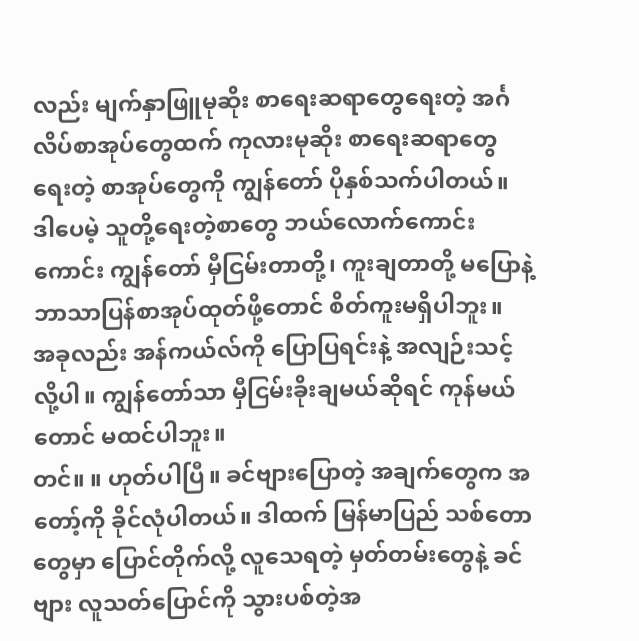လည်း မျက်နှာဖြူမုဆိုး စာရေးဆရာတွေရေးတဲ့ အင်္ဂလိပ်စာအုပ်တွေထက် ကုလားမုဆိုး စာရေးဆရာတွေရေးတဲ့ စာအုပ်တွေကို ကျွန်တော် ပိုနှစ်သက်ပါတယ်။
ဒါပေမဲ့ သူတို့ရေးတဲ့စာတွေ ဘယ်လောက်ကောင်းကောင်း ကျွန်တော် မှီငြမ်းတာတို့၊ ကူးချတာတို့ မပြောနဲ့ ဘာသာပြန်စာအုပ်ထုတ်ဖို့တောင် စိတ်ကူးမရှိပါဘူး။
အခုလည်း အန်ကယ်လ်ကို ပြောပြရင်းနဲ့ အလျဉ်းသင့်လို့ပါ။ ကျွန်တော်သာ မှီငြမ်းခိုးချမယ်ဆိုရင် ကုန်မယ်တောင် မထင်ပါဘူး။
တင်။ ။ ဟုတ်ပါပြီ။ ခင်ဗျားပြောတဲ့ အချက်တွေက အတော့်ကို ခိုင်လုံပါတယ်။ ဒါထက် မြန်မာပြည် သစ်တောတွေမှာ ပြောင်တိုက်လို့ လူသေရတဲ့ မှတ်တမ်းတွေနဲ့ ခင်ဗျား လူသတ်ပြောင်ကို သွားပစ်တဲ့အ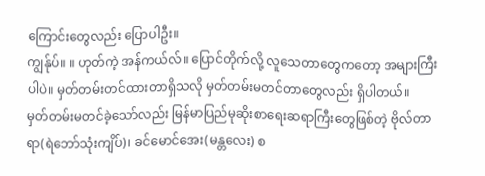ကြောင်းတွေလည်း ပြောပါဦး။
ကျွန်ုပ်။ ။ ဟုတ်ကဲ့ အန်ကယ်လ်။ ပြောင်တိုက်လို့ လူသေတာတွေကတော့ အများကြီးပါပဲ။ မှတ်တမ်းတင်ထားတာရှိသလို မှတ်တမ်းမတင်တာတွေလည်း ရှိပါတယ်။
မှတ်တမ်းမတင်ခဲ့သော်လည်း မြန်မာပြည်မုဆိုးစာရေးဆရာကြီးတွေဖြစ်တဲ့ ဗိုလ်တာရာ(ရဲဘော်သုံးကျိပ်)၊ ခင်မောင်အေး(မန္တလေး) စ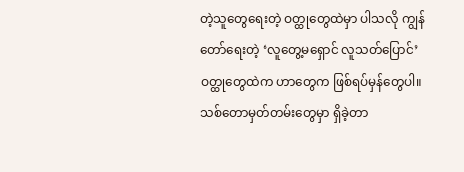တဲ့သူတွေရေးတဲ့ ဝတ္ထုတွေထဲမှာ ပါသလို ကျွန်တော်ရေးတဲ့ ‘လူတွေ့မရှောင် လူသတ်ပြောင်’ ဝတ္ထုတွေထဲက ဟာတွေက ဖြစ်ရပ်မှန်တွေပါ။
သစ်တောမှတ်တမ်းတွေမှာ ရှိခဲ့တာ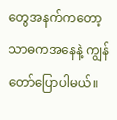တွေအနက်ကတော့ သာဓကအနေနဲ့ ကျွန်တော်ပြောပါမယ်။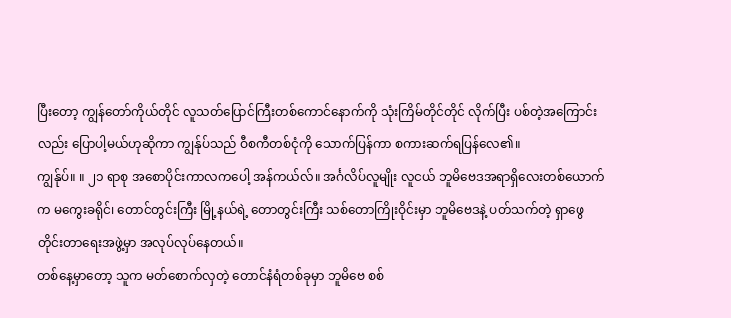ပြီးတော့ ကျွန်တော်ကိုယ်တိုင် လူသတ်ပြောင်ကြီးတစ်ကောင်နောက်ကို သုံးကြိမ်တိုင်တိုင် လိုက်ပြီး ပစ်တဲ့အကြောင်းလည်း ပြောပါ့မယ်ဟုဆိုကာ ကျွန်ုပ်သည် ဝီစကီတစ်ငုံကို သောက်ပြန်ကာ စကားဆက်ရပြန်လေ၏။
ကျွန်ုပ်။ ။ ၂၁ ရာစု အစောပိုင်းကာလကပေါ့ အန်ကယ်လ်။ အင်္ဂလိပ်လူမျိုး လူငယ် ဘူမိဗေဒအရာရှိလေးတစ်ယောက်က မကွေးခရိုင်၊ တောင်တွင်းကြီး မြို့နယ်ရဲ့ တောတွင်းကြီး သစ်တောကြိုးဝိုင်းမှာ ဘူမိဗေဒနဲ့ ပတ်သက်တဲ့ ရှာဖွေတိုင်းတာရေးအဖွဲ့မှာ အလုပ်လုပ်နေတယ်။
တစ်နေ့မှာတော့ သူက မတ်စောက်လှတဲ့ တောင်နံရံတစ်ခုမှာ ဘူမိဗေ စစ်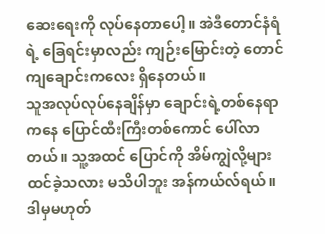ဆေးရေးကို လုပ်နေတာပေါ့။ အဲဒီတောင်နံရံရဲ့ ခြေရင်းမှာလည်း ကျဉ်းမြောင်းတဲ့ တောင်ကျချောင်းကလေး ရှိနေတယ်။
သူအလုပ်လုပ်နေချိန်မှာ ချောင်းရဲ့တစ်နေရာကနေ ပြောင်ထီးကြီးတစ်ကောင် ပေါ်လာတယ်။ သူ့အထင် ပြောင်ကို အိမ်ကျွဲလို့များ ထင်ခဲ့သလား မသိပါဘူး အန်ကယ်လ်ရယ်။ ဒါမှမဟုတ်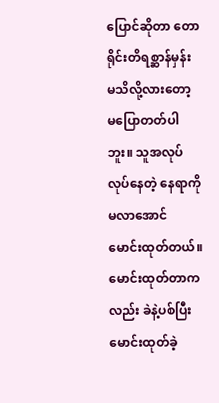ပြောင်ဆိုတာ တောရိုင်းတိရစ္ဆာန်မှန်း မသိလို့လားတော့ မပြောတတ်ပါဘူး။ သူအလုပ်လုပ်နေတဲ့ နေရာကို မလာအောင် မောင်းထုတ်တယ်။ မောင်းထုတ်တာကလည်း ခဲနဲ့ပစ်ပြီး မောင်းထုတ်ခဲ့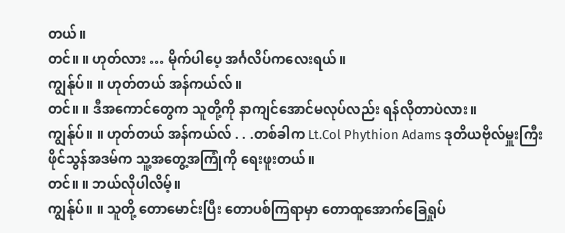တယ်။
တင်။ ။ ဟုတ်လား … မိုက်ပါပေ့ အင်္ဂလိပ်ကလေးရယ်။
ကျွန်ုပ်။ ။ ဟုတ်တယ် အန်ကယ်လ်။
တင်။ ။ ဒီအကောင်တွေက သူတို့ကို နာကျင်အောင်မလုပ်လည်း ရန်လိုတာပဲလား။
ကျွန်ုပ်။ ။ ဟုတ်တယ် အန်ကယ်လ် . . .တစ်ခါက Lt.Col Phythion Adams ဒုတိယဗိုလ်မှူးကြီး ဖိုင်သွန်အဒမ်က သူ့အတွေ့အကြုံကို ရေးဖူးတယ်။
တင်။ ။ ဘယ်လိုပါလိမ့်။
ကျွန်ုပ်။ ။ သူတို့ တောမောင်းပြီး တောပစ်ကြရာမှာ တောထူအောက်ခြေရှုပ်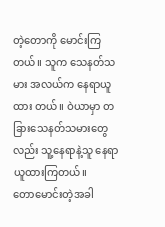တဲ့တောကို မောင်းကြတယ်။ သူက သေနတ်သမား အလယ်က နေရာယူထား တယ်။ ဝဲယာမှာ တခြားသေနတ်သမားတွေလည်း သူ့နေရာနဲ့သူ နေရာယူထားကြတယ်။
တောမောင်းတဲ့အခါ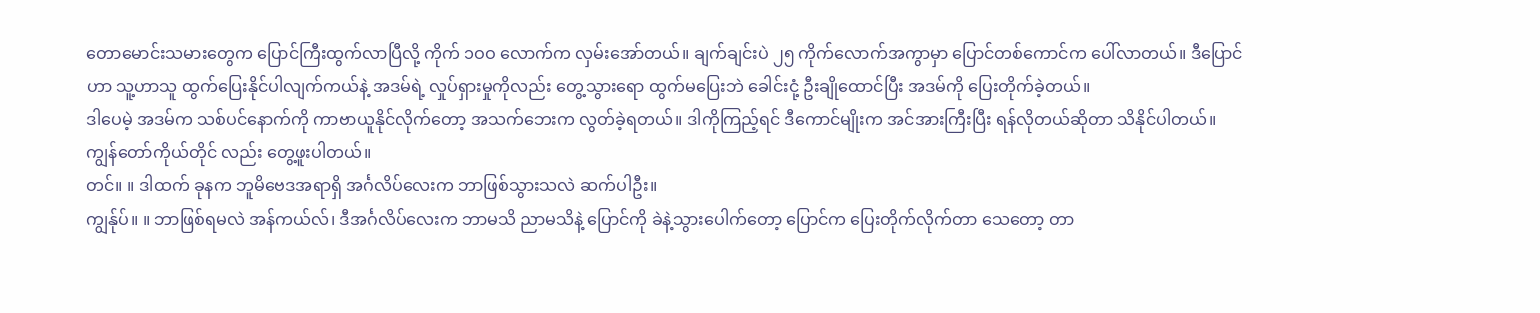တောမောင်းသမားတွေက ပြောင်ကြီးထွက်လာပြီလို့ ကိုက် ၁ဝဝ လောက်က လှမ်းအော်တယ်။ ချက်ချင်းပဲ ၂၅ ကိုက်လောက်အကွာမှာ ပြောင်တစ်ကောင်က ပေါ်လာတယ်။ ဒီပြောင်ဟာ သူ့ဟာသူ ထွက်ပြေးနိုင်ပါလျက်ကယ်နဲ့ အဒမ်ရဲ့ လှုပ်ရှားမှုကိုလည်း တွေ့သွားရော ထွက်မပြေးဘဲ ခေါင်းငုံ့ ဦးချိုထောင်ပြီး အဒမ်ကို ပြေးတိုက်ခဲ့တယ်။
ဒါပေမဲ့ အဒမ်က သစ်ပင်နောက်ကို ကာဗာယူနိုင်လိုက်တော့ အသက်ဘေးက လွတ်ခဲ့ရတယ်။ ဒါကိုကြည့်ရင် ဒီကောင်မျိုးက အင်အားကြီးပြီး ရန်လိုတယ်ဆိုတာ သိနိုင်ပါတယ်။ ကျွန်တော်ကိုယ်တိုင် လည်း တွေ့ဖူးပါတယ်။
တင်။ ။ ဒါထက် ခုနက ဘူမိဗေဒအရာရှိ အင်္ဂလိပ်လေးက ဘာဖြစ်သွားသလဲ ဆက်ပါဦး။
ကျွန်ုပ်။ ။ ဘာဖြစ်ရမလဲ အန်ကယ်လ်၊ ဒီအင်္ဂလိပ်လေးက ဘာမသိ ညာမသိနဲ့ ပြောင်ကို ခဲနဲ့သွားပေါက်တော့ ပြောင်က ပြေးတိုက်လိုက်တာ သေတော့ တာ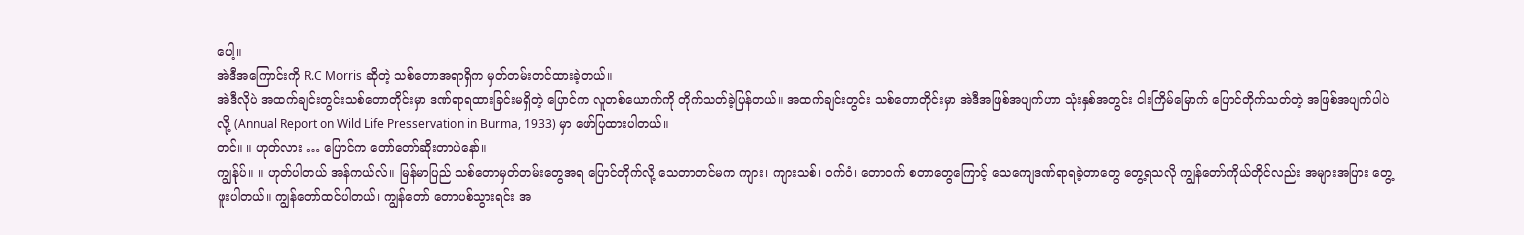ပေါ့။
အဲဒီအကြောင်းကို R.C Morris ဆိုတဲ့ သစ်တောအရာရှိက မှတ်တမ်းတင်ထားခဲ့တယ်။
အဲဒီလိုပဲ အထက်ချင်းတွင်းသစ်တောတိုင်းမှာ ဒဏ်ရာရထားခြင်းမရှိတဲ့ ပြောင်က လူတစ်ယောက်ကို တိုက်သတ်ခဲ့ပြန်တယ်။ အထက်ချင်းတွင်း သစ်တောတိုင်းမှာ အဲဒီအဖြစ်အပျက်ဟာ သုံးနှစ်အတွင်း ငါးကြိမ်မြောက် ပြောင်တိုက်သတ်တဲ့ အဖြစ်အပျက်ပါပဲလို့ (Annual Report on Wild Life Presservation in Burma, 1933) မှာ ဖော်ပြထားပါတယ်။
တင်။ ။ ဟုတ်လား … ပြောင်က တော်တော်ဆိုးတာပဲနော်။
ကျွန်ုပ်။ ။ ဟုတ်ပါတယ် အန်ကယ်လ်။ မြန်မာပြည် သစ်တောမှတ်တမ်းတွေအရ ပြောင်တိုက်လို့ သေတာတင်မက ကျား၊ ကျားသစ်၊ ဝက်ဝံ၊ တောဝက် စတာတွေကြောင့် သေကျေဒဏ်ရာရခဲ့တာတွေ တွေ့ရသလို ကျွန်တော်ကိုယ်တိုင်လည်း အများအပြား တွေ့ဖူးပါတယ်။ ကျွန်တော်ထင်ပါတယ်၊ ကျွန်တော် တောပစ်သွားရင်း အ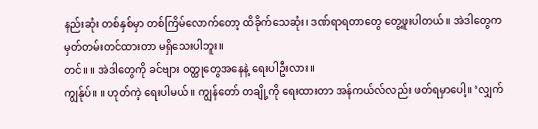နည်းဆုံး တစ်နှစ်မှာ တစ်ကြိမ်လောက်တော့ ထိခိုက်သေဆုံး၊ ဒဏ်ရာရတာတွေ တွေ့ဖူးပါတယ်။ အဲဒါတွေက မှတ်တမ်းတင်ထားတာ မရှိသေးပါဘူး။
တင်။ ။ အဲဒါတွေကို ခင်ဗျား ဝတ္ထုတွေအနေနဲ့ ရေးပါဦးလား။
ကျွန်ုပ်။ ။ ဟုတ်ကဲ့ ရေးပါမယ်။ ကျွန်တော် တချို့ကို ရေးထားတာ အန်ကယ်လ်လည်း ဖတ်ရမှာပေါ့။ ‘လျှက်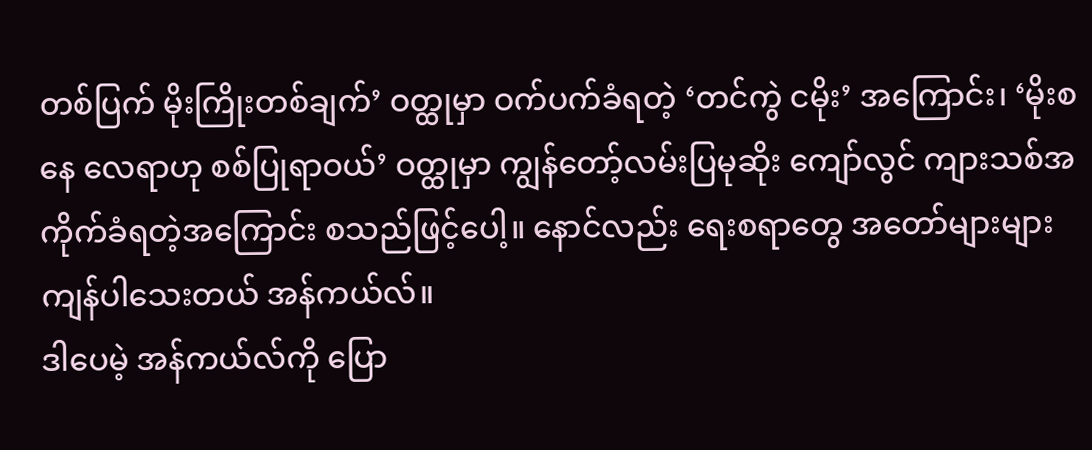တစ်ပြက် မိုးကြိုးတစ်ချက်’ ဝတ္ထုမှာ ဝက်ပက်ခံရတဲ့ ‘တင်ကွဲ ငမိုး’ အကြောင်း၊ ‘မိုးစနေ လေရာဟု စစ်ပြုရာဝယ်’ ဝတ္ထုမှာ ကျွန်တော့်လမ်းပြမုဆိုး ကျော်လွင် ကျားသစ်အကိုက်ခံရတဲ့အကြောင်း စသည်ဖြင့်ပေါ့။ နောင်လည်း ရေးစရာတွေ အတော်များများ ကျန်ပါသေးတယ် အန်ကယ်လ်။
ဒါပေမဲ့ အန်ကယ်လ်ကို ပြော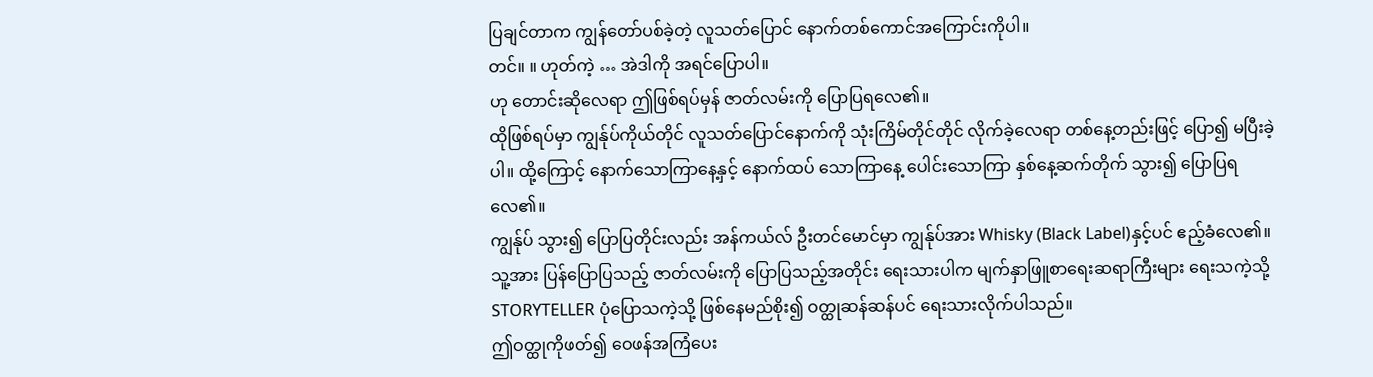ပြချင်တာက ကျွန်တော်ပစ်ခဲ့တဲ့ လူသတ်ပြောင် နောက်တစ်ကောင်အကြောင်းကိုပါ။
တင်။ ။ ဟုတ်ကဲ့ … အဲဒါကို အရင်ပြောပါ။
ဟု တောင်းဆိုလေရာ ဤဖြစ်ရပ်မှန် ဇာတ်လမ်းကို ပြောပြရလေ၏။
ထိုဖြစ်ရပ်မှာ ကျွန်ုပ်ကိုယ်တိုင် လူသတ်ပြောင်နောက်ကို သုံးကြိမ်တိုင်တိုင် လိုက်ခဲ့လေရာ တစ်နေ့တည်းဖြင့် ပြော၍ မပြီးခဲ့ပါ။ ထို့ကြောင့် နောက်သောကြာနေ့နှင့် နောက်ထပ် သောကြာနေ့ ပေါင်းသောကြာ နှစ်နေ့ဆက်တိုက် သွား၍ ပြောပြရလေ၏။
ကျွန်ုပ် သွား၍ ပြောပြတိုင်းလည်း အန်ကယ်လ် ဦးတင်မောင်မှာ ကျွန်ုပ်အား Whisky (Black Label)နှင့်ပင် ဧည့်ခံလေ၏။
သူ့အား ပြန်ပြောပြသည့် ဇာတ်လမ်းကို ပြောပြသည့်အတိုင်း ရေးသားပါက မျက်နှာဖြူစာရေးဆရာကြီးများ ရေးသကဲ့သို့ STORYTELLER ပုံပြောသကဲ့သို့ ဖြစ်နေမည်စိုး၍ ဝတ္ထုဆန်ဆန်ပင် ရေးသားလိုက်ပါသည်။
ဤဝတ္ထုကိုဖတ်၍ ဝေဖန်အကြံပေး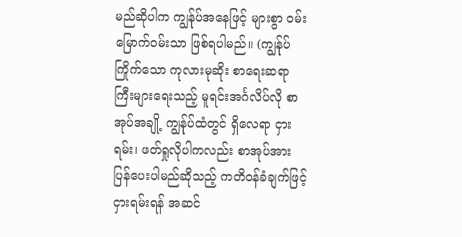မည်ဆိုပါက ကျွန်ုပ်အနေဖြင့် များစွာ ဝမ်းမြောက်ဝမ်းသာ ဖြစ်ရပါမည်။ (ကျွန်ုပ်ကြိုက်သော ကုလားမုဆိုး စာရေးဆရာ ကြီးများရေးသည့် မူရင်းအင်္ဂလိပ်လို စာအုပ်အချို့ ကျွန်ုပ်ထံတွင် ရှိလေရာ ငှားရမ်း၊ ဖတ်ရှုလိုပါကလည်း စာအုပ်အား ပြန်ပေးပါမည်ဆိုသည့် ကတိဝန်ခံချက်ဖြင့် ငှားရမ်းရန် အဆင်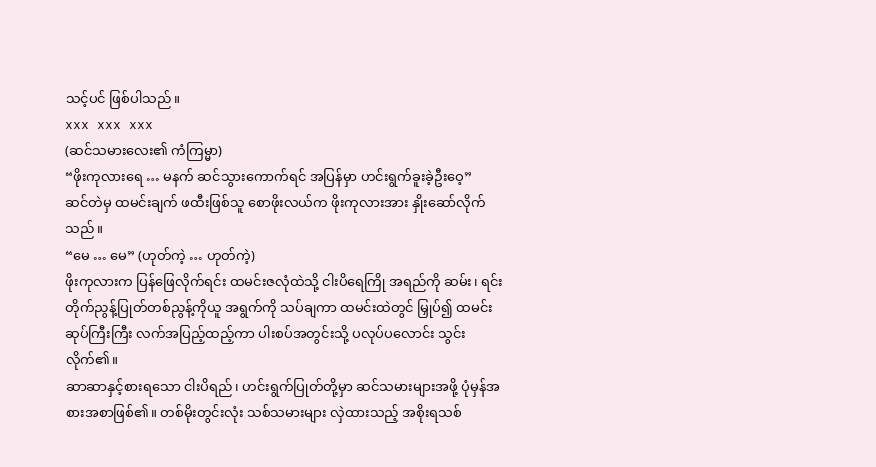သင့်ပင် ဖြစ်ပါသည်။
xxx xxx xxx
(ဆင်သမားလေး၏ ကံကြမ္မာ)
“ဖိုးကုလားရေ … မနက် ဆင်သွားကောက်ရင် အပြန်မှာ ဟင်းရွက်ခူးခဲ့ဦးဝေ့”
ဆင်တဲမှ ထမင်းချက် ဖထီးဖြစ်သူ စောဖိုးလယ်က ဖိုးကုလားအား နှိုးဆော်လိုက်သည်။
“မေ … မေ” (ဟုတ်ကဲ့ … ဟုတ်ကဲ့)
ဖိုးကုလားက ပြန်ဖြေလိုက်ရင်း ထမင်းဇလုံထဲသို့ ငါးပိရေကြို အရည်ကို ဆမ်း၊ ရင်းတိုက်ညွန့်ပြုတ်တစ်ညွန့်ကိုယူ အရွက်ကို သပ်ချကာ ထမင်းထဲတွင် မြှုပ်၍ ထမင်းဆုပ်ကြီးကြီး လက်အပြည့်ထည့်ကာ ပါးစပ်အတွင်းသို့ ပလုပ်ပလောင်း သွင်းလိုက်၏။
ဆာဆာနှင့်စားရသော ငါးပိရည်၊ ဟင်းရွက်ပြုတ်တို့မှာ ဆင်သမားများအဖို့ ပုံမှန်အစားအစာဖြစ်၏။ တစ်မိုးတွင်းလုံး သစ်သမားများ လှဲထားသည့် အစိုးရသစ်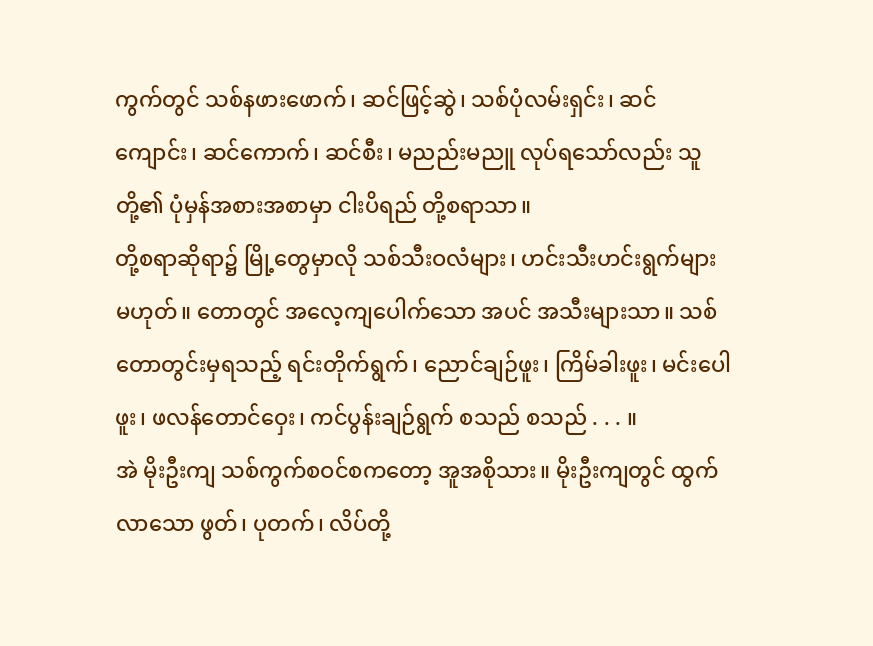ကွက်တွင် သစ်နဖားဖောက်၊ ဆင်ဖြင့်ဆွဲ၊ သစ်ပုံလမ်းရှင်း၊ ဆင်ကျောင်း၊ ဆင်ကောက်၊ ဆင်စီး၊ မညည်းမညူ လုပ်ရသော်လည်း သူတို့၏ ပုံမှန်အစားအစာမှာ ငါးပိရည် တို့စရာသာ။
တို့စရာဆိုရာ၌ မြို့တွေမှာလို သစ်သီးဝလံများ၊ ဟင်းသီးဟင်းရွက်များ မဟုတ်။ တောတွင် အလေ့ကျပေါက်သော အပင် အသီးများသာ။ သစ်တောတွင်းမှရသည့် ရင်းတိုက်ရွက်၊ ညောင်ချဉ်ဖူး၊ ကြိမ်ခါးဖူး၊ မင်းပေါဖူး၊ ဖလန်တောင်ဝှေး၊ ကင်ပွန်းချဉ်ရွက် စသည် စသည် . . . ။
အဲ မိုးဦးကျ သစ်ကွက်စဝင်စကတော့ အူအစိုသား။ မိုးဦးကျတွင် ထွက်လာသော ဖွတ်၊ ပုတက်၊ လိပ်တို့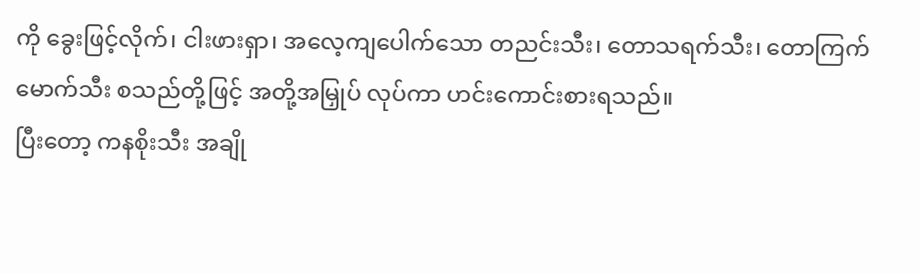ကို ခွေးဖြင့်လိုက်၊ ငါးဖားရှာ၊ အလေ့ကျပေါက်သော တညင်းသီး၊ တောသရက်သီး၊ တောကြက်မောက်သီး စသည်တို့ဖြင့် အတို့အမြှုပ် လုပ်ကာ ဟင်းကောင်းစားရသည်။
ပြီးတော့ ကနစိုးသီး အချို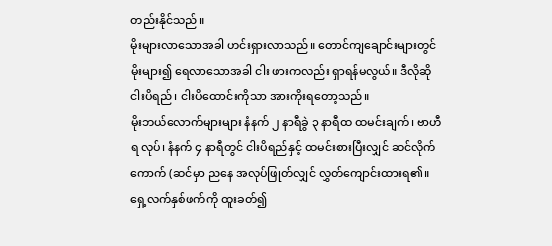တည်းနိုင်သည်။
မိုးများလာသောအခါ ဟင်းရှားလာသည်။ တောင်ကျချောင်းများတွင် မိုးများ၍ ရေလာသောအခါ ငါး ဖားကလည်း ရှာရန်မလွယ်။ ဒီလိုဆို ငါးပိရည်၊ ငါးပိထောင်းကိုသာ အားကိုးရတော့သည်။
မိုးဘယ်လောက်များများ နံနက် ၂ နာရီခွဲ ၃ နာရီထ ထမင်းချက်၊ ဗာဟီရ လုပ်၊ နံနက် ၄ နာရီတွင် ငါးပိရည်နှင့် ထမင်းစားပြီးလျှင် ဆင်လိုက်ကောက် (ဆင်မှာ ညနေ အလုပ်ဖြုတ်လျှင် လွှတ်ကျောင်းထားရ၏။ ရှေ့လက်နှစ်ဖက်ကို ထူးခတ်၍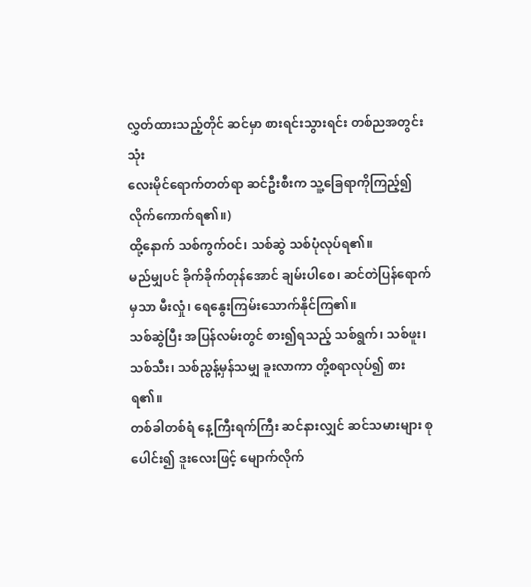လွှတ်ထားသည့်တိုင် ဆင်မှာ စားရင်းသွားရင်း တစ်ညအတွင်း သုံး
လေးမိုင်ရောက်တတ်ရာ ဆင်ဦးစီးက သူ့ခြေရာကိုကြည့်၍ လိုက်ကောက်ရ၏။)
ထို့နောက် သစ်ကွက်ဝင်၊ သစ်ဆွဲ သစ်ပုံလုပ်ရ၏။
မည်မျှပင် ခိုက်ခိုက်တုန်အောင် ချမ်းပါစေ၊ ဆင်တဲပြန်ရောက်မှသာ မီးလှုံ၊ ရေနွေးကြမ်းသောက်နိုင်ကြ၏။
သစ်ဆွဲပြီး အပြန်လမ်းတွင် စား၍ရသည့် သစ်ရွက်၊ သစ်ဖူး၊ သစ်သီး၊ သစ်ညွန့်မှန်သမျှ ခူးလာကာ တို့စရာလုပ်၍ စားရ၏။
တစ်ခါတစ်ရံ နေ့ကြီးရက်ကြီး ဆင်နားလျှင် ဆင်သမားများ စုပေါင်း၍ ဒူးလေးဖြင့် မျောက်လိုက်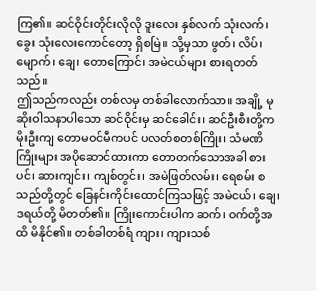ကြ၏။ ဆင်ဝိုင်းတိုင်းလိုလို ဒူးလေး နှစ်လက် သုံးလက်၊ ခွေး သုံးလေးကောင်တော့ ရှိစမြဲ။ သို့မှသာ ဖွတ်၊ လိပ်၊ မျောက်၊ ချေ၊ တောကြောင်၊ အမဲငယ်များ စားရတတ်သည်။
ဤသည်ကလည်း တစ်လမှ တစ်ခါလောက်သာ။ အချို့ မုဆိုးဝါသနာပါသော ဆင်ဝိုင်းမှ ဆင်ခေါင်း၊ ဆင်ဦးစီးတို့က မိုးဦးကျ တောမဝင်မီကပင် ပလတ်စတစ်ကြိုး၊ သံမဏိကြိုးများ အပိုဆောင်ထားကာ တောတက်သောအခါ စားပင်၊ ဆားကျင်း၊ ကျစ်တွင်း၊ အမဲဖြတ်လမ်း၊ ရေစမ်း စသည်တို့တွင် ခြေနင်းကိုင်းထောင်ကြသဖြင့် အမဲငယ်၊ ချေ၊ ဒရယ်တို့ မိတတ်၏။ ကြိုးကောင်းပါက ဆက်၊ ဝက်တို့အထိ မိနိုင်၏။ တစ်ခါတစ်ရံ ကျား၊ ကျားသစ်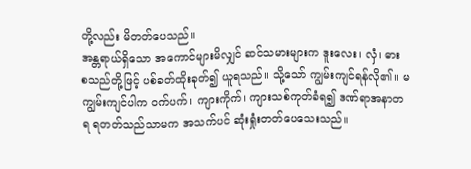တို့လည်း မိတတ်ပေသည်။
အန္တရာယ်ရှိသော အကောင်များမိလျှင် ဆင်သမားများက ဒူးလေး၊ လှံ၊ ဓား စသည်တို့ဖြင့် ပစ်ခတ်ထိုးခုတ်၍ ယူရသည်။ သို့သော် ကျွမ်းကျင်ရန်လို၏။ မကျွမ်းကျင်ပါက ဝက်ပက်၊ ကျားကိုက်၊ ကျားသစ်ကုတ်ခံရ၍ ဒဏ်ရာအနာတရ ရတတ်သည်သာမက အသက်ပင် ဆုံးရှုံးတတ်ပေသေးသည်။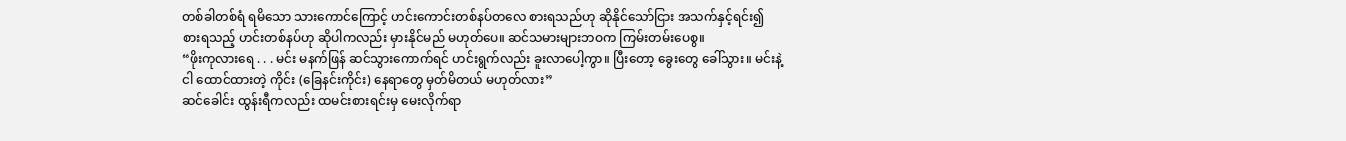တစ်ခါတစ်ရံ ရမိသော သားကောင်ကြောင့် ဟင်းကောင်းတစ်နပ်တလေ စားရသည်ဟု ဆိုနိုင်သော်ငြား အသက်နှင့်ရင်း၍ စားရသည့် ဟင်းတစ်နပ်ဟု ဆိုပါကလည်း မှားနိုင်မည် မဟုတ်ပေ။ ဆင်သမားများဘဝက ကြမ်းတမ်းပေစွ။
“ဖိုးကုလားရေ . . . မင်း မနက်ဖြန် ဆင်သွားကောက်ရင် ဟင်းရွက်လည်း ခူးလာပေါ့ကွာ။ ပြီးတော့ ခွေးတွေ ခေါ်သွား။ မင်းနဲ့ငါ ထောင်ထားတဲ့ ကိုင်း (ခြေနင်းကိုင်း) နေရာတွေ မှတ်မိတယ် မဟုတ်လား”
ဆင်ခေါင်း ထွန်းရီကလည်း ထမင်းစားရင်းမှ မေးလိုက်ရာ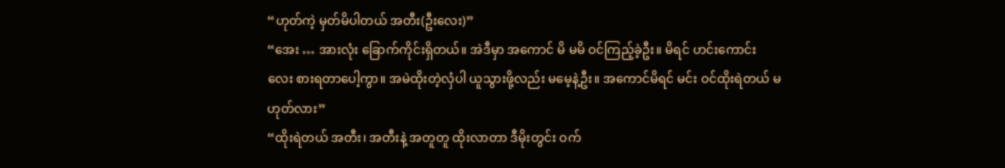“ဟုတ်ကဲ့ မှတ်မိပါတယ် အတီး(ဦးလေး)”
“အေး … အားလုံး ခြောက်ကိုင်းရှိတယ်။ အဲဒီမှာ အကောင် မိ မမိ ဝင်ကြည့်ခဲ့ဦး။ မိရင် ဟင်းကောင်းလေး စားရတာပေါ့ကွာ။ အမဲထိုးတဲ့လှံပါ ယူသွားဖို့လည်း မမေ့နဲ့ဦး။ အကောင်မိရင် မင်း ဝင်ထိုးရဲတယ် မဟုတ်လား”
“ထိုးရဲတယ် အတီး၊ အတီးနဲ့ အတူတူ ထိုးလာတာ ဒီမိုးတွင်း ဝက်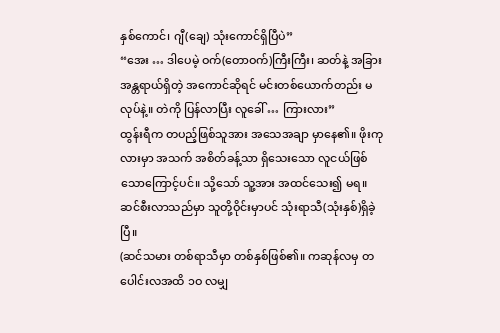နှစ်ကောင်၊ ဂျီ(ချေ) သုံးကောင်ရှိပြီပဲ”
“အေး … ဒါပေမဲ့ ဝက်(တောဝက်)ကြီးကြီး၊ ဆတ်နဲ့ အခြား အန္တရာယ်ရှိတဲ့ အကောင်ဆိုရင် မင်းတစ်ယောက်တည်း မလုပ်နဲ့။ တဲကို ပြန်လာပြီး လူခေါ် … ကြားလား”
ထွန်းရီက တပည့်ဖြစ်သူအား အသေအချာ မှာနေ၏။ ဖိုးကုလားမှာ အသက် အစိတ်ခန့်သာ ရှိသေးသော လူငယ်ဖြစ်သောကြောင့်ပင်။ သို့သော် သူ့အား အထင်သေး၍ မရ။ဆင်စီးလာသည်မှာ သူတို့ဝိုင်းမှာပင် သုံးရာသီ(သုံးနှစ်)ရှိခဲ့ပြီ။
(ဆင်သမား တစ်ရာသီမှာ တစ်နှစ်ဖြစ်၏။ ကဆုန်လမှ တပေါင်းလအထိ ၁ဝ လမျှ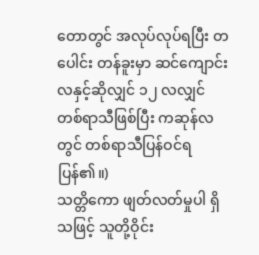တောတွင် အလုပ်လုပ်ရပြီး တပေါင်း တန်ခူးမှာ ဆင်ကျောင်းလနှင့်ဆိုလျှင် ၁၂ လလျှင် တစ်ရာသီဖြစ်ပြီး ကဆုန်လတွင် တစ်ရာသီပြန်ဝင်ရပြန်၏။)
သတ္တိကော ဖျတ်လတ်မှုပါ ရှိသဖြင့် သူတို့ဝိုင်း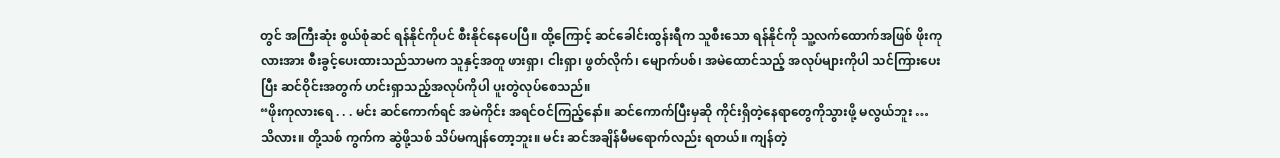တွင် အကြီးဆုံး စွယ်စုံဆင် ရန်နိုင်ကိုပင် စီးနိုင်နေပေပြီ။ ထို့ကြောင့် ဆင်ခေါင်းထွန်းရီက သူစီးသော ရန်နိုင်ကို သူ့လက်ထောက်အဖြစ် ဖိုးကုလားအား စီးခွင့်ပေးထားသည်သာမက သူနှင့်အတူ ဖားရှာ၊ ငါးရှာ၊ ဖွတ်လိုက်၊ မျောက်ပစ်၊ အမဲထောင်သည့် အလုပ်များကိုပါ သင်ကြားပေးပြီး ဆင်ဝိုင်းအတွက် ဟင်းရှာသည့်အလုပ်ကိုပါ ပူးတွဲလုပ်စေသည်။
“ဖိုးကုလားရေ . . . မင်း ဆင်ကောက်ရင် အမဲကိုင်း အရင်ဝင်ကြည့်နော်။ ဆင်ကောက်ပြီးမှဆို ကိုင်းရှိတဲ့နေရာတွေကိုသွားဖို့ မလွယ်ဘူး … သိလား။ တို့သစ် ကွက်က ဆွဲဖို့သစ် သိပ်မကျန်တော့ဘူး။ မင်း ဆင်အချိန်မီမရောက်လည်း ရတယ်။ ကျန်တဲ့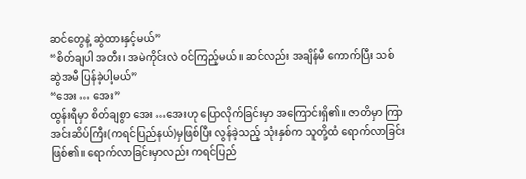ဆင်တွေနဲ့ ဆွဲထားနှင့်မယ်”
“စိတ်ချပါ အတီး၊ အမဲကိုင်းလဲ ဝင်ကြည့်မယ်။ ဆင်လည်း အချိန်မီ ကောက်ပြီး သစ်ဆွဲအမီ ပြန်ခဲ့ပါ့မယ်”
“အေး … အေး”
ထွန်းရီမှာ စိတ်ချစွာ အေး …အေးဟု ပြောလိုက်ခြင်းမှာ အကြောင်းရှိ၏။ ဇာတိမှာ ကြာအင်းဆိပ်ကြီး(ကရင်ပြည်နယ်)မှဖြစ်ပြီး လွန်ခဲ့သည့် သုံးနှစ်က သူတို့ထံ ရောက်လာခြင်းဖြစ်၏။ ရောက်လာခြင်းမှာလည်း ကရင်ပြည်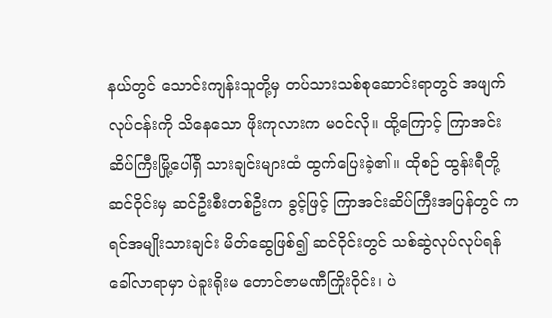နယ်တွင် သောင်းကျန်းသူတို့မှ တပ်သားသစ်စုဆောင်းရာတွင် အဖျက်လုပ်ငန်းကို သိနေသော ဖိုးကုလားက မဝင်လို။ ထို့ကြောင့် ကြာအင်းဆိပ်ကြီးမြို့ပေါ်ရှိ သားချင်းများထံ ထွက်ပြေးခဲ့၏။ ထိုစဉ် ထွန်းရီတို့ဆင်ဝိုင်းမှ ဆင်ဦးစီးတစ်ဦးက ခွင့်ဖြင့် ကြာအင်းဆိပ်ကြီးအပြန်တွင် ကရင်အမျိုးသားချင်း မိတ်ဆွေဖြစ်၍ ဆင်ဝိုင်းတွင် သစ်ဆွဲလုပ်လုပ်ရန် ခေါ်လာရာမှာ ပဲခူးရိုးမ တောင်ဇာမဏီကြိုးဝိုင်း၊ ပဲ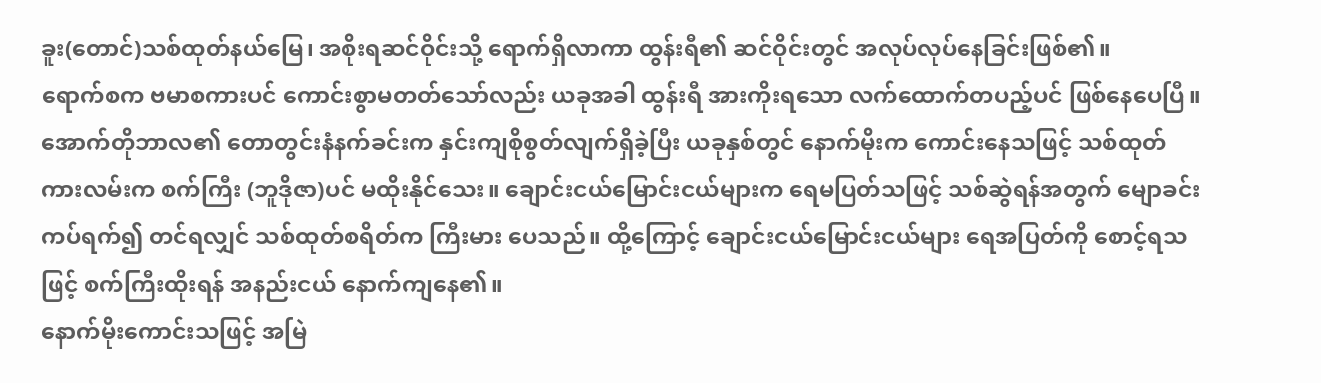ခူး(တောင်)သစ်ထုတ်နယ်မြေ၊ အစိုးရဆင်ဝိုင်းသို့ ရောက်ရှိလာကာ ထွန်းရီ၏ ဆင်ဝိုင်းတွင် အလုပ်လုပ်နေခြင်းဖြစ်၏။
ရောက်စက ဗမာစကားပင် ကောင်းစွာမတတ်သော်လည်း ယခုအခါ ထွန်းရီ အားကိုးရသော လက်ထောက်တပည့်ပင် ဖြစ်နေပေပြီ။
အောက်တိုဘာလ၏ တောတွင်းနံနက်ခင်းက နှင်းကျစိုစွတ်လျက်ရှိခဲ့ပြီး ယခုနှစ်တွင် နောက်မိုးက ကောင်းနေသဖြင့် သစ်ထုတ်ကားလမ်းက စက်ကြီး (ဘူဒိုဇာ)ပင် မထိုးနိုင်သေး။ ချောင်းငယ်မြောင်းငယ်များက ရေမပြတ်သဖြင့် သစ်ဆွဲရန်အတွက် မျောခင်းကပ်ရက်၍ တင်ရလျှင် သစ်ထုတ်စရိတ်က ကြီးမား ပေသည်။ ထို့ကြောင့် ချောင်းငယ်မြောင်းငယ်များ ရေအပြတ်ကို စောင့်ရသဖြင့် စက်ကြီးထိုးရန် အနည်းငယ် နောက်ကျနေ၏။
နောက်မိုးကောင်းသဖြင့် အမြဲ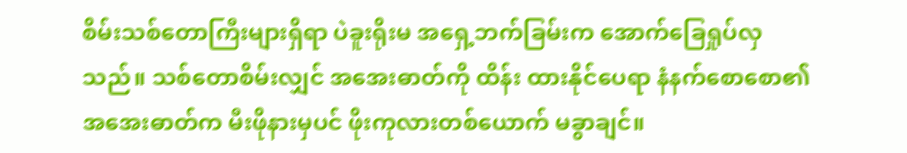စိမ်းသစ်တောကြီးများရှိရာ ပဲခူးရိုးမ အရှေ့ဘက်ခြမ်းက အောက်ခြေရှုပ်လှသည်။ သစ်တောစိမ်းလျှင် အအေးဓာတ်ကို ထိန်း ထားနိုင်ပေရာ နံနက်စောစော၏ အအေးဓာတ်က မီးဖိုနားမှပင် ဖိုးကုလားတစ်ယောက် မခွာချင်။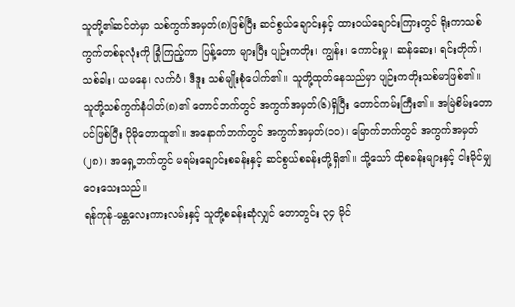သူတို့၏ဆင်တဲမှာ သစ်ကွက်အမှတ်(၈)ဖြစ်ပြီး ဆင်စွယ်ချောင်းနှင့် ထားဝယ်ချောင်းကြားတွင် ရိုးကာသစ်ကွက်တစ်ခုလုံးကို ခြုံကြည့်ကာ ပြန့်တော များပြီး ပျဉ်းကတိုး၊ ကျွန်း၊ ကောင်းမှု၊ ဆန်ဆေး၊ ရင်းတိုက်၊ သစ်ခါး၊ ယမနေ၊ လက်ပံ၊ ဒီဒူး သစ်မျိုးစုံပေါက်၏။ သူတို့ထုတ်နေသည်မှာ ပျဉ်းကတိုးသစ်မာဖြစ်၏။
သူတို့သစ်ကွက်နံပါတ်(၈)၏ တောင်ဘက်တွင် အကွက်အမှတ်(၆)ရှိပြီး တောင်ကမ်းကြီး၏။ အမြဲစိမ်းတောပင်ဖြစ်ပြီး ပိုမိုတောထူ၏။ အနောက်ဘက်တွင် အကွက်အမှတ်(၁ဝ)၊ မြောက်ဘက်တွင် အကွက်အမှတ်(၂၈)၊ အရှေ့ဘက်တွင် မရမ်းချောင်းစခန်းနှင့် ဆင်စွယ်စခန်းတို့ရှိ၏။ သို့သော် ထိုစခန်းများနှင့် ငါးမိုင်မျှ ဝေးသေးသည်။
ရန်ကုန်-မန္တလေးကားလမ်းနှင့် သူတို့စခန်းဆုံလျှင် တောတွင်း ၃၄ မိုင်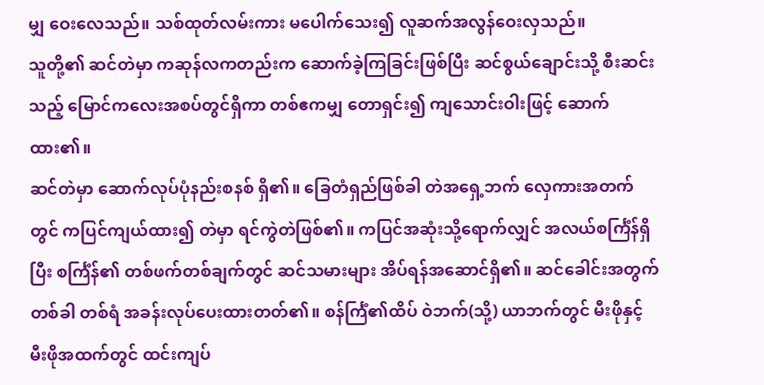မျှ ဝေးလေသည်။ သစ်ထုတ်လမ်းကား မပေါက်သေး၍ လူဆက်အလွန်ဝေးလှသည်။
သူတို့၏ ဆင်တဲမှာ ကဆုန်လကတည်းက ဆောက်ခဲ့ကြခြင်းဖြစ်ပြီး ဆင်စွယ်ချောင်းသို့ စီးဆင်းသည့် မြောင်ကလေးအစပ်တွင်ရှိကာ တစ်ဧကမျှ တောရှင်း၍ ကျသောင်းဝါးဖြင့် ဆောက်ထား၏။
ဆင်တဲမှာ ဆောက်လုပ်ပုံနည်းစနစ် ရှိ၏။ ခြေတံရှည်ဖြစ်ခါ တဲအရှေ့ဘက် လှေကားအတက်တွင် ကပြင်ကျယ်ထား၍ တဲမှာ ရင်ကွဲတဲဖြစ်၏။ ကပြင်အဆုံးသို့ရောက်လျှင် အလယ်စင်္ကြံန်ရှိပြီး စင်္ကြံန်၏ တစ်ဖက်တစ်ချက်တွင် ဆင်သမားများ အိပ်ရန်အဆောင်ရှိ၏။ ဆင်ခေါင်းအတွက် တစ်ခါ တစ်ရံ အခန်းလုပ်ပေးထားတတ်၏။ စန်င်္ကြံ၏ထိပ် ဝဲဘက်(သို့) ယာဘက်တွင် မီးဖိုနှင့် မီးဖိုအထက်တွင် ထင်းကျပ်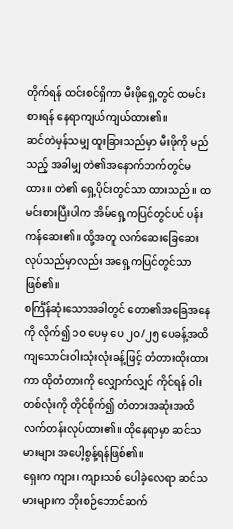တိုက်ရန် ထင်းစင်ရှိကာ မီးဖိုရှေ့တွင် ထမင်းစားရန် နေရာကျယ်ကျယ်ထား၏။
ဆင်တဲမှန်သမျှ ထူးခြားသည်မှာ မီးဖိုကို မည်သည့် အခါမျှ တဲ၏အနောက်ဘက်တွင်မထား။ တဲ၏ ရှေ့ပိုင်းတွင်သာ ထားသည်။ ထမင်းစားပြီးပါက အိမ်ရှေ့ကပြင်တွင်ပင် ပန်းကန်ဆေး၏။ ထို့အတူ လက်ဆေးခြေဆေးလုပ်သည်မှာလည်း အရှေ့ကပြင်တွင်သာဖြစ်၏။
စင်္ကြံန်ဆုံးသောအခါတွင် တော၏အခြေအနေကို လိုက်၍ ၁ဝ ပေမှ ပေ ၂ဝ/၂၅ ပေခန့်အထိ ကျသောင်းဝါးသုံးလုံးခန့်ဖြင့် တံတားထိုးထားကာ ထိုတံတားကို လျှောက်လျှင် ကိုင်ရန် ဝါးတစ်လုံးကို တိုင်စိုက်၍ တံတားအဆုံးအထိ လက်တန်းလုပ်ထား၏။ ထိုနေရာမှာ ဆင်သမားများ အပေါ့စွန့်ရန်ဖြစ်၏။
ရှေးက ကျား၊ ကျားသစ် ပေါခဲ့လေရာ ဆင်သမားများက ဘိုးစဉ်ဘောင်ဆက်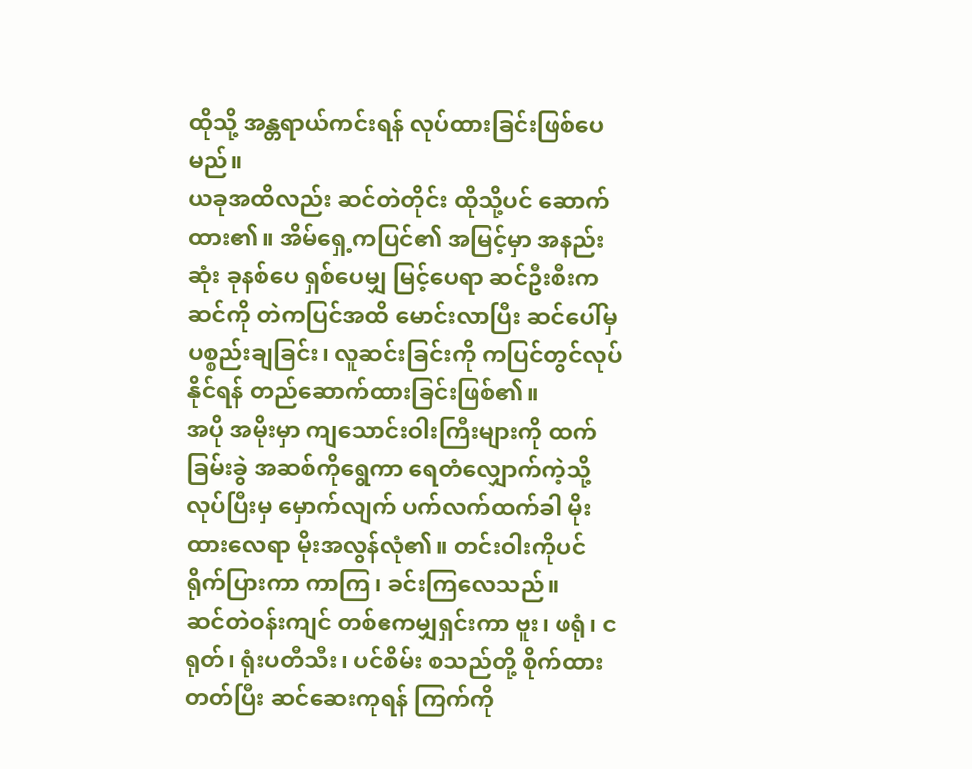ထိုသို့ အန္တရာယ်ကင်းရန် လုပ်ထားခြင်းဖြစ်ပေမည်။
ယခုအထိလည်း ဆင်တဲတိုင်း ထိုသို့ပင် ဆောက်ထား၏။ အိမ်ရှေ့ကပြင်၏ အမြင့်မှာ အနည်းဆုံး ခုနစ်ပေ ရှစ်ပေမျှ မြင့်ပေရာ ဆင်ဦးစီးက ဆင်ကို တဲကပြင်အထိ မောင်းလာပြီး ဆင်ပေါ်မှ ပစ္စည်းချခြင်း၊ လူဆင်းခြင်းကို ကပြင်တွင်လုပ်နိုင်ရန် တည်ဆောက်ထားခြင်းဖြစ်၏။
အပို အမိုးမှာ ကျသောင်းဝါးကြီးများကို ထက်ခြမ်းခွဲ အဆစ်ကိုရွေကာ ရေတံလျှောက်ကဲ့သို့ လုပ်ပြီးမှ မှောက်လျက် ပက်လက်ထက်ခါ မိုးထားလေရာ မိုးအလွန်လုံ၏။ တင်းဝါးကိုပင် ရိုက်ပြားကာ ကာကြ၊ ခင်းကြလေသည်။
ဆင်တဲဝန်းကျင် တစ်ဧကမျှရှင်းကာ ဗူး၊ ဖရုံ၊ ငရုတ်၊ ရုံးပတီသီး၊ ပင်စိမ်း စသည်တို့ စိုက်ထားတတ်ပြီး ဆင်ဆေးကုရန် ကြက်ကို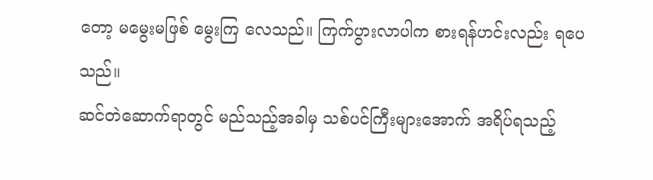တော့ မမွေးမဖြစ် မွေးကြ လေသည်။ ကြက်ပွားလာပါက စားရန်ဟင်းလည်း ရပေသည်။
ဆင်တဲဆောက်ရာတွင် မည်သည့်အခါမှ သစ်ပင်ကြီးများအောက် အရိပ်ရသည့်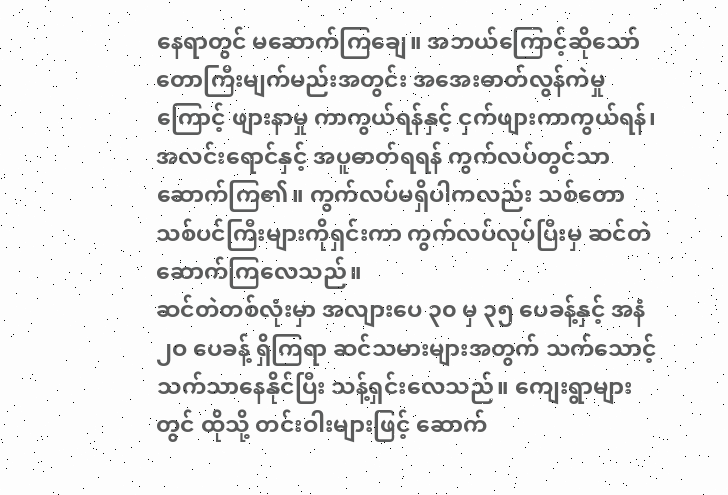နေရာတွင် မဆောက်ကြချေ။ အဘယ်ကြောင့်ဆိုသော် တောကြီးမျက်မည်းအတွင်း အအေးဓာတ်လွန်ကဲမှုကြောင့် ဖျားနာမှု ကာကွယ်ရန်နှင့် ငှက်ဖျားကာကွယ်ရန်၊ အလင်းရောင်နှင့် အပူဓာတ်ရရန် ကွက်လပ်တွင်သာ ဆောက်ကြ၏။ ကွက်လပ်မရှိပါကလည်း သစ်တောသစ်ပင်ကြီးများကိုရှင်းကာ ကွက်လပ်လုပ်ပြီးမှ ဆင်တဲဆောက်ကြလေသည်။
ဆင်တဲတစ်လုံးမှာ အလျားပေ ၃၀ မှ ၃၅ ပေခန့်နှင့် အနံ ၂ဝ ပေခန့် ရှိကြရာ ဆင်သမားများအတွက် သက်သောင့်သက်သာနေနိုင်ပြီး သန့်ရှင်းလေသည်။ ကျေးရွာများတွင် ထိုသို့ တင်းဝါးများဖြင့် ဆောက်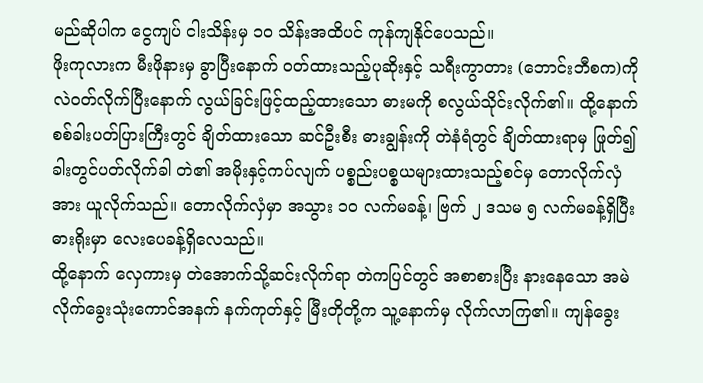မည်ဆိုပါက ငွေကျပ် ငါးသိန်းမှ ၁ဝ သိန်းအထိပင် ကုန်ကျနိုင်ပေသည်။
ဖိုးကုလားက မီးဖိုနားမှ ခွာပြီးနောက် ဝတ်ထားသည့်ပုဆိုးနှင့် သရီးကွာတား (ဘောင်းဘီစက)ကို လဲဝတ်လိုက်ပြီးနောက် လွယ်ခြင်းဖြင့်ထည့်ထားသော ဓားမကို စလွယ်သိုင်းလိုက်၏။ ထို့နောက် စစ်ခါးပတ်ပြားကြီးတွင် ချိတ်ထားသော ဆင်ဦးစီး ဓားချွန်းကို တဲနံရံတွင် ချိတ်ထားရာမှ ဖြုတ်၍ ခါးတွင်ပတ်လိုက်ခါ တဲ၏ အမိုးနှင့်ကပ်လျက် ပစ္စည်းပစ္စယများထားသည့်စင်မှ တောလိုက်လှံအား ယူလိုက်သည်။ တောလိုက်လှံမှာ အသွား ၁ဝ လက်မခန့်၊ ဗြက် ၂ ဒသမ ၅ လက်မခန့်ရှိပြီး ဓားရိုးမှာ လေးပေခန့်ရှိလေသည်။
ထို့နောက် လှေကားမှ တဲအောက်သို့ဆင်းလိုက်ရာ တဲကပြင်တွင် အစာစားပြီး နားနေသော အမဲလိုက်ခွေးသုံးကောင်အနက် နက်ကုတ်နှင့် မြီးတိုတို့က သူ့နောက်မှ လိုက်လာကြ၏။ ကျန်ခွေး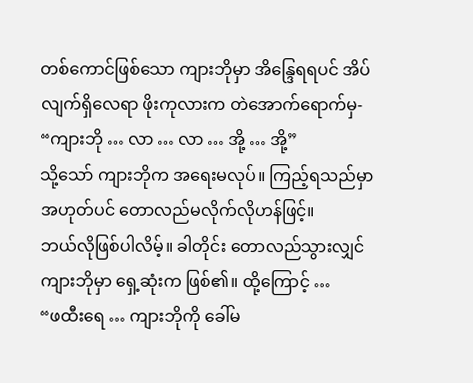တစ်ကောင်ဖြစ်သော ကျားဘိုမှာ အိန္ဒြေရရပင် အိပ်လျက်ရှိလေရာ ဖိုးကုလားက တဲအောက်ရောက်မှ-
“ကျားဘို … လာ … လာ … အို့ … အို့”
သို့သော် ကျားဘိုက အရေးမလုပ်။ ကြည့်ရသည်မှာ အဟုတ်ပင် တောလည်မလိုက်လိုဟန်ဖြင့်။
ဘယ်လိုဖြစ်ပါလိမ့်။ ခါတိုင်း တောလည်သွားလျှင် ကျားဘိုမှာ ရှေ့ဆုံးက ဖြစ်၏။ ထို့ကြောင့် …
“ဖထီးရေ … ကျားဘိုကို ခေါ်မ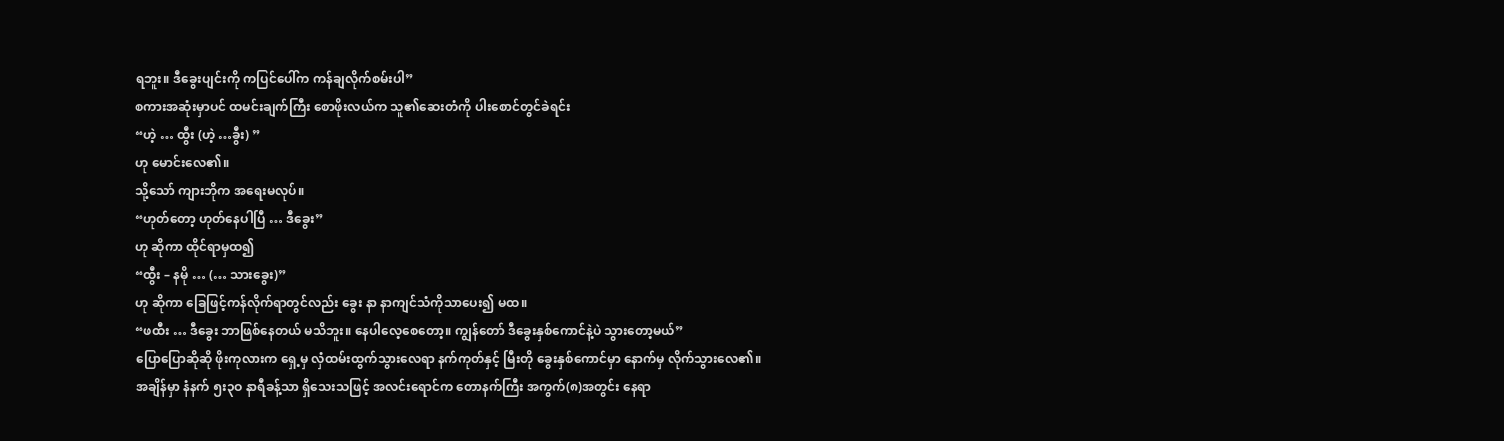ရဘူး။ ဒီခွေးပျင်းကို ကပြင်ပေါ်က ကန်ချလိုက်စမ်းပါ”
စကားအဆုံးမှာပင် ထမင်းချက်ကြီး စောဖိုးလယ်က သူ၏ဆေးတံကို ပါးစောင်တွင်ခဲရင်း
“ဟဲ့ … ထွီး (ဟဲ့ …ခွီး) ”
ဟု မောင်းလေ၏။
သို့သော် ကျားဘိုက အရေးမလုပ်။
“ဟုတ်တော့ ဟုတ်နေပါပြီ … ဒီခွေး”
ဟု ဆိုကာ ထိုင်ရာမှထ၍
“ထွီး – နမို … (… သားခွေး)”
ဟု ဆိုကာ ခြေဖြင့်ကန်လိုက်ရာတွင်လည်း ခွေး နာ နာကျင်သံကိုသာပေး၍ မထ။
“ဖထီး … ဒီခွေး ဘာဖြစ်နေတယ် မသိဘူး။ နေပါလေ့စေတော့။ ကျွန်တော် ဒီခွေးနှစ်ကောင်နဲ့ပဲ သွားတော့မယ်”
ပြောပြောဆိုဆို ဖိုးကုလားက ရှေ့မှ လှံထမ်းထွက်သွားလေရာ နက်ကုတ်နှင့် မြီးတို ခွေးနှစ်ကောင်မှာ နောက်မှ လိုက်သွားလေ၏။
အချိန်မှာ နံနက် ၅း၃ဝ နာရီခန့်သာ ရှိသေးသဖြင့် အလင်းရောင်က တောနက်ကြီး အကွက်(၈)အတွင်း နေရာ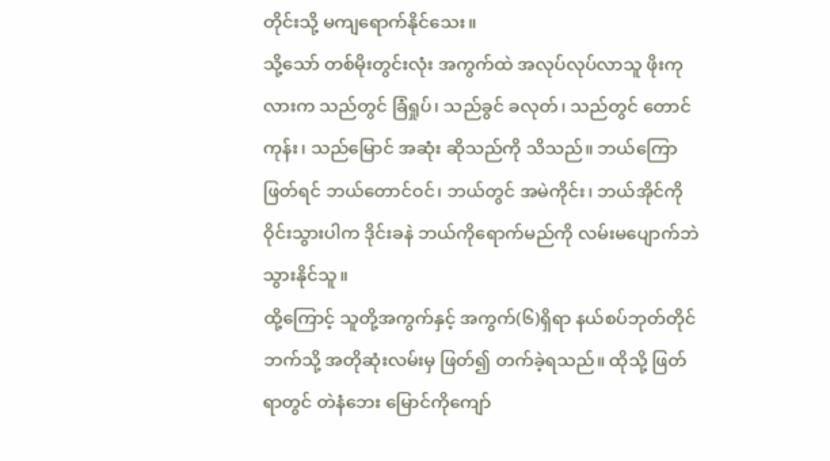တိုင်းသို့ မကျရောက်နိုင်သေး။
သို့သော် တစ်မိုးတွင်းလုံး အကွက်ထဲ အလုပ်လုပ်လာသူ ဖိုးကုလားက သည်တွင် ခြံရှုပ်၊ သည်ခွင် ခလုတ်၊ သည်တွင် တောင်ကုန်း၊ သည်မြောင် အဆုံး ဆိုသည်ကို သိသည်။ ဘယ်ကြောဖြတ်ရင် ဘယ်တောင်ဝင်၊ ဘယ်တွင် အမဲကိုင်း၊ ဘယ်အိုင်ကို ဝိုင်းသွားပါက ဒိုင်းခနဲ ဘယ်ကိုရောက်မည်ကို လမ်းမပျောက်ဘဲ သွားနိုင်သူ။
ထို့ကြောင့် သူတို့အကွက်နှင့် အကွက်(၆)ရှိရာ နယ်စပ်ဘုတ်တိုင်ဘက်သို့ အတိုဆုံးလမ်းမှ ဖြတ်၍ တက်ခဲ့ရသည်။ ထိုသို့ ဖြတ်ရာတွင် တဲနံဘေး မြောင်ကိုကျော်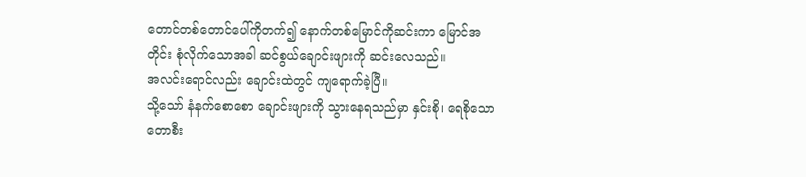တောင်တစ်တောင်ပေါ်ကိုတက်၍ နောက်တစ်မြောင်ကိုဆင်းကာ မြောင်အတိုင်း စုံလိုက်သောအခါ ဆင်စွယ်ချောင်းဖျားကို ဆင်းလေသည်။
အလင်းရောင်လည်း ချောင်းထဲတွင် ကျရောက်ခဲ့ပြီ။
သို့သော် နံနက်စောစော ချောင်းဖျားကို သွားနေရသည်မှာ နှင်းစို၊ ရေစိုသော တောစီး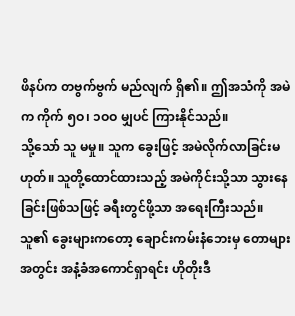ဖိနပ်က တဗွက်ဗွက် မည်လျက် ရှိ၏။ ဤအသံကို အမဲက ကိုက် ၅ဝ၊ ၁ဝဝ မျှပင် ကြားနိုင်သည်။
သို့သော် သူ မမှု။ သူက ခွေးဖြင့် အမဲလိုက်လာခြင်းမဟုတ်။ သူတို့ထောင်ထားသည့် အမဲကိုင်းသို့သာ သွားနေခြင်းဖြစ်သဖြင့် ခရီးတွင်ဖို့သာ အရေးကြီးသည်။
သူ၏ ခွေးများကတော့ ချောင်းကမ်းနံဘေးမှ တောများအတွင်း အနံ့ခံအကောင်ရှာရင်း ဟိုတိုးဒီ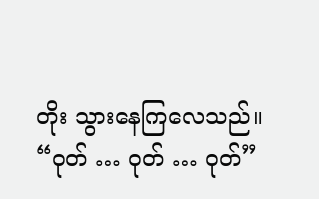တိုး သွားနေကြလေသည်။
“ဝုတ် … ဝုတ် … ဝုတ်”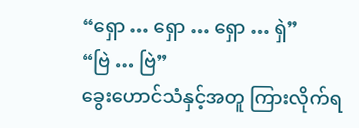“ရှော … ရှော … ရှော … ရှဲ”
“ဗြဲ … ဗြဲ”
ခွေးဟောင်သံနှင့်အတူ ကြားလိုက်ရ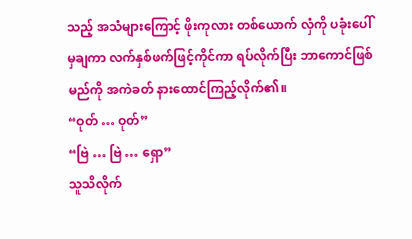သည့် အသံများကြောင့် ဖိုးကုလား တစ်ယောက် လှံကို ပခုံးပေါ်မှချကာ လက်နှစ်ဖက်ဖြင့်ကိုင်ကာ ရပ်လိုက်ပြီး ဘာကောင်ဖြစ်မည်ကို အကဲခတ် နားထောင်ကြည့်လိုက်၏။
“ဝုတ် … ဝုတ်”
“ဗြဲ … ဗြဲ … ရှော”
သူသိလိုက်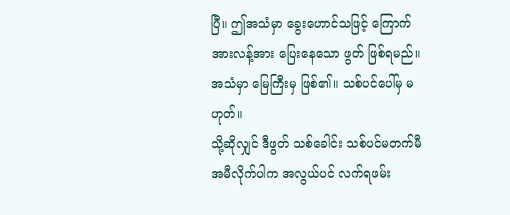ပြီ။ ဤအသံမှာ ခွေးဟောင်သဖြင့် ကြောက်အားလန့်အား ပြေးနေသော ဖွတ် ဖြစ်ရမည်။
အသံမှာ မြေကြီးမှ ဖြစ်၏။ သစ်ပင်ပေါ်မှ မဟုတ်။
သို့ဆိုလျှင် ဒီဖွတ် သစ်ခေါင်း သစ်ပင်မတက်မီ အမီလိုက်ပါက အလွယ်ပင် လက်ရဖမ်း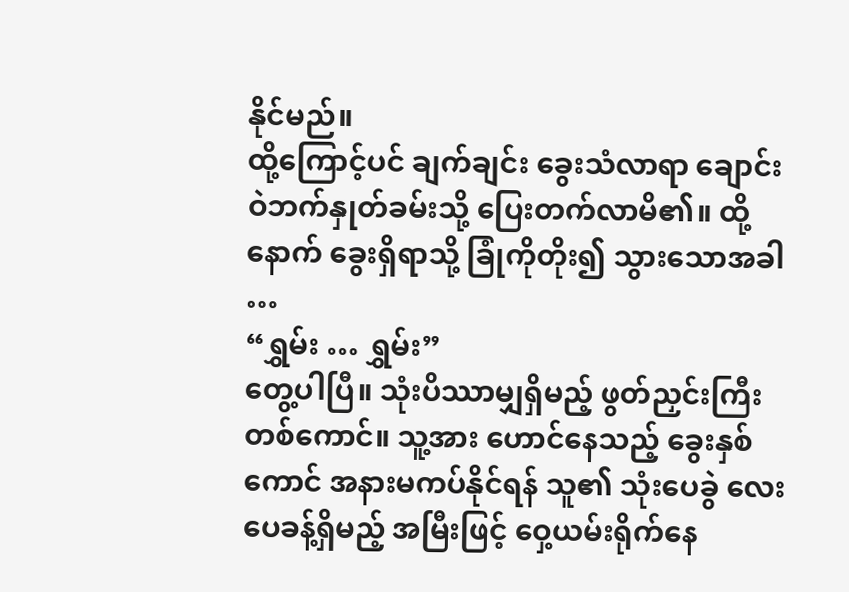နိုင်မည်။
ထို့ကြောင့်ပင် ချက်ချင်း ခွေးသံလာရာ ချောင်းဝဲဘက်နှုတ်ခမ်းသို့ ပြေးတက်လာမိ၏။ ထို့နောက် ခွေးရှိရာသို့ ခြုံကိုတိုး၍ သွားသောအခါ …
“ရွှမ်း … ရွှမ်း”
တွေ့ပါပြီ။ သုံးပိဿာမျှရှိမည့် ဖွတ်ညှင်းကြီးတစ်ကောင်။ သူ့အား ဟောင်နေသည့် ခွေးနှစ်ကောင် အနားမကပ်နိုင်ရန် သူ၏ သုံးပေခွဲ လေးပေခန့်ရှိမည့် အမြီးဖြင့် ဝှေ့ယမ်းရိုက်နေ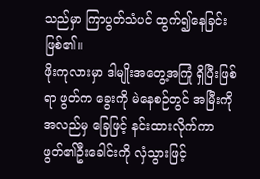သည်မှာ ကြာပွတ်သံပင် ထွက်၍နေခြင်းဖြစ်၏။
ဖိုးကုလားမှာ ဒါမျိုးအတွေ့အကြုံ ရှိပြီးဖြစ်ရာ ဖွတ်က ခွေးကို မဲနေစဉ်တွင် အမြီးကို အလည်မှ ခြေဖြင့် နင်းထားလိုက်ကာ ဖွတ်၏ဦးခေါင်းကို လှံသွားဖြင့်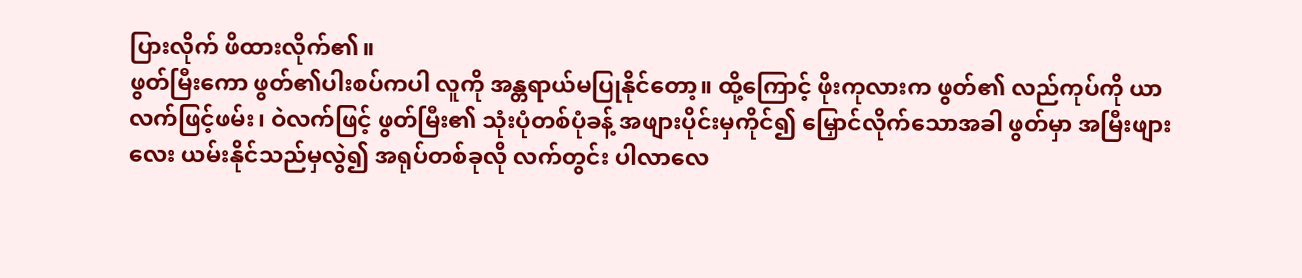ပြားလိုက် ဖိထားလိုက်၏။
ဖွတ်မြီးကော ဖွတ်၏ပါးစပ်ကပါ လူကို အန္တရာယ်မပြုနိုင်တော့။ ထို့ကြောင့် ဖိုးကုလားက ဖွတ်၏ လည်ကုပ်ကို ယာလက်ဖြင့်ဖမ်း၊ ဝဲလက်ဖြင့် ဖွတ်မြီး၏ သုံးပုံတစ်ပုံခန့် အဖျားပိုင်းမှကိုင်၍ မြှောင်လိုက်သောအခါ ဖွတ်မှာ အမြီးဖျားလေး ယမ်းနိုင်သည်မှလွဲ၍ အရုပ်တစ်ခုလို လက်တွင်း ပါလာလေ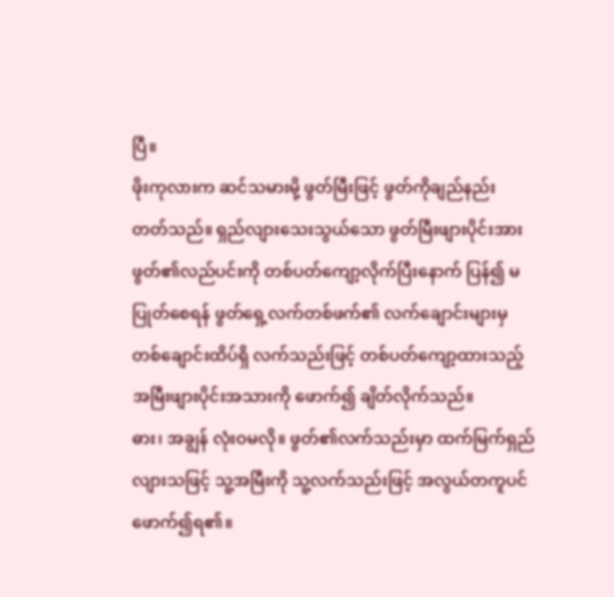ပြီ။
ဖိုးကုလားက ဆင်သမားမို့ ဖွတ်မြီးဖြင့် ဖွတ်ကိုချည်နည်း တတ်သည်။ ရှည်လျားသေးသွယ်သော ဖွတ်မြီးဖျားပိုင်းအား ဖွတ်၏လည်ပင်းကို တစ်ပတ်ကျော့လိုက်ပြီးနောက် ပြန်၍ မပြုတ်စေရန် ဖွတ်ရှေ့လက်တစ်ဖက်၏ လက်ချောင်းများမှ တစ်ချောင်းထိပ်ရှိ လက်သည်းဖြင့် တစ်ပတ်ကျော့ထားသည့် အမြီးဖျားပိုင်းအသားကို ဖောက်၍ ချိတ်လိုက်သည်။
ဓား၊ အချွန် လုံးဝမလို။ ဖွတ်၏လက်သည်းမှာ ထက်မြက်ရှည်လျားသဖြင့် သူ့အမြီးကို သူ့လက်သည်းဖြင့် အလွယ်တကူပင် ဖောက်၍ရ၏။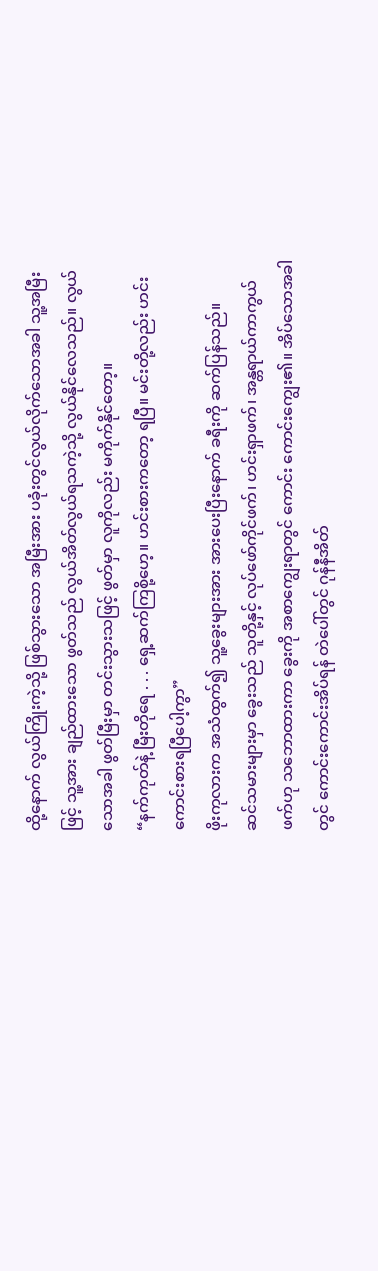ထို့နောက် လွယ်ကြိုးကဲ့သို့ ဖြစ်သွားသော အမြီးအား ပခုံးတွင်လွယ်လိုက်သောအခါ သူ့အမြီးဖြင့် သူ့အား ချည်ထားသော ဖွတ်သည် လွယ်အိတ်လွယ်ရသကဲ့သို့ လွယ်နိုင်လေသည်။ လွယ်သောအခါ ဖွတ်မြီးမှာ တင်းသွားသဖြင့် ဖွတ်မှာ လူကိုလည်း မကိုက်နိုင်တော့။
“နက်ကုတ်နဲ့ မြီးတိုရေ . . . ရှေ့ဆက်ကြစို့ဟေ့။ ဟင်းစားကတော့ ရပြီ။ မင်းတို့လည်း ဟင်းကောင်းစားရပြီပေါ့ကွာ”
ဖိုးကုလားက အသံထွက်၍ သူ့ခွေးများအား အားပေးပြီးနောက် ခရီးကို ဆက်ပြန်သည်။
ဆင်သမားများမှာ ခွေးသည် သူတို့နှင့် လုပ်ဖော်ကိုင်ဖက်၊ ဟင်းရှာဖက်၊ အန္တရာယ်ကာကွယ်ဖက်ဟု သဘောထားကာ ခွေးကို အစာကျွေးရာတွင် ကောင်း ကောင်းကျွေး၏။ အိပ်သောအခါတွင် ကောင်းကောင်းအိပ်ရန် တဲပေါ်တွင် ဂုန်နီအိတ်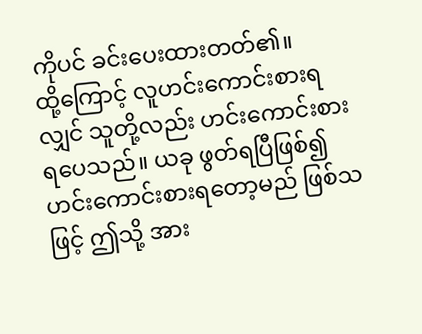ကိုပင် ခင်းပေးထားတတ်၏။
ထို့ကြောင့် လူဟင်းကောင်းစားရလျှင် သူတို့လည်း ဟင်းကောင်းစားရပေသည်။ ယခု ဖွတ်ရပြီဖြစ်၍ ဟင်းကောင်းစားရတော့မည် ဖြစ်သဖြင့် ဤသို့ အား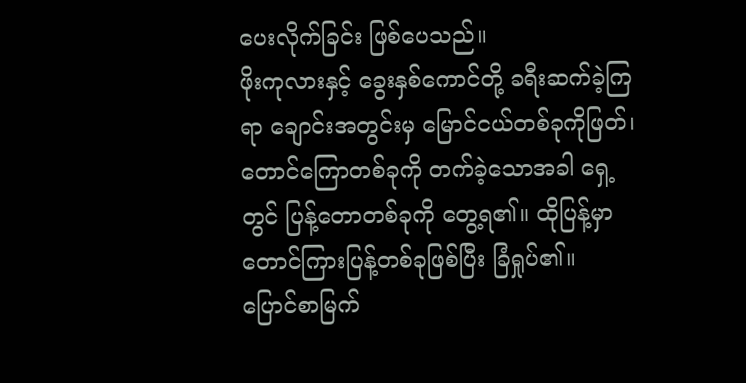ပေးလိုက်ခြင်း ဖြစ်ပေသည်။
ဖိုးကုလားနှင့် ခွေးနှစ်ကောင်တို့ ခရီးဆက်ခဲ့ကြရာ ချောင်းအတွင်းမှ မြောင်ငယ်တစ်ခုကိုဖြတ်၊ တောင်ကြောတစ်ခုကို တက်ခဲ့သောအခါ ရှေ့တွင် ပြန့်တောတစ်ခုကို တွေ့ရ၏။ ထိုပြန့်မှာ တောင်ကြားပြန့်တစ်ခုဖြစ်ပြီး ခြံရှုပ်၏။ ပြောင်စာမြက်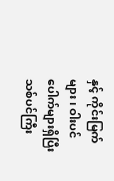နှင့် ကိုင်းမြက်များ၊ ဝါးပင်ပေါက်များရှိပြီး သစ်ပင်ကြီး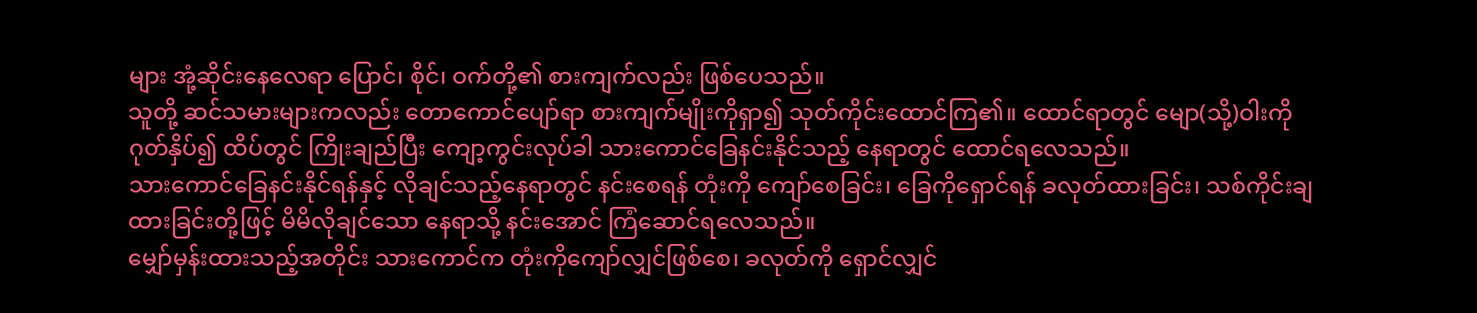များ အုံ့ဆိုင်းနေလေရာ ပြောင်၊ စိုင်၊ ဝက်တို့၏ စားကျက်လည်း ဖြစ်ပေသည်။
သူတို့ ဆင်သမားများကလည်း တောကောင်ပျော်ရာ စားကျက်မျိုးကိုရှာ၍ သုတ်ကိုင်းထောင်ကြ၏။ ထောင်ရာတွင် မျော(သို့)ဝါးကို ဂုတ်နှိပ်၍ ထိပ်တွင် ကြိုးချည်ပြီး ကျော့ကွင်းလုပ်ခါ သားကောင်ခြေနင်းနိုင်သည့် နေရာတွင် ထောင်ရလေသည်။
သားကောင်ခြေနင်းနိုင်ရန်နှင့် လိုချင်သည့်နေရာတွင် နင်းစေရန် တုံးကို ကျော်စေခြင်း၊ ခြေကိုရှောင်ရန် ခလုတ်ထားခြင်း၊ သစ်ကိုင်းချထားခြင်းတို့ဖြင့် မိမိလိုချင်သော နေရာသို့ နင်းအောင် ကြံဆောင်ရလေသည်။
မျှော်မှန်းထားသည့်အတိုင်း သားကောင်က တုံးကိုကျော်လျှင်ဖြစ်စေ၊ ခလုတ်ကို ရှောင်လျှင်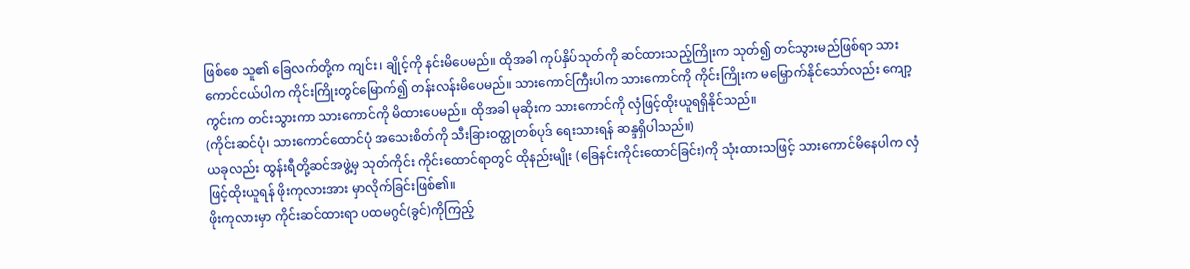ဖြစ်စေ သူ၏ ခြေလက်တို့က ကျင်း၊ ချိုင့်ကို နင်းမိပေမည်။ ထိုအခါ ကုပ်နှိပ်သုတ်ကို ဆင်ထားသည့်ကြိုးက သုတ်၍ တင်သွားမည်ဖြစ်ရာ သားကောင်ငယ်ပါက ကိုင်းကြိုးတွင်မြောက်၍ တန်းလန်းမိပေမည်။ သားကောင်ကြီးပါက သားကောင်ကို ကိုင်းကြိုးက မမြှောက်နိုင်သော်လည်း ကျော့ကွင်းက တင်းသွားကာ သားကောင်ကို မိထားပေမည်။ ထိုအခါ မုဆိုးက သားကောင်ကို လှံဖြင့်ထိုးယူရရှိနိုင်သည်။
(ကိုင်းဆင်ပုံ၊ သားကောင်ထောင်ပုံ အသေးစိတ်ကို သီးခြားဝတ္ထုတစ်ပုဒ် ရေးသားရန် ဆန္ဒရှိပါသည်။)
ယခုလည်း ထွန်းရီတို့ဆင်အဖွဲ့မှ သုတ်ကိုင်း ကိုင်းထောင်ရာတွင် ထိုနည်းမျိုး (ခြေနင်းကိုင်းထောင်ခြင်း)ကို သုံးထားသဖြင့် သားကောင်မိနေပါက လှံဖြင့်ထိုးယူရန် ဖိုးကုလားအား မှာလိုက်ခြင်းဖြစ်၏။
ဖိုးကုလားမှာ ကိုင်းဆင်ထားရာ ပထမဂွင်(ခွင်)ကိုကြည့်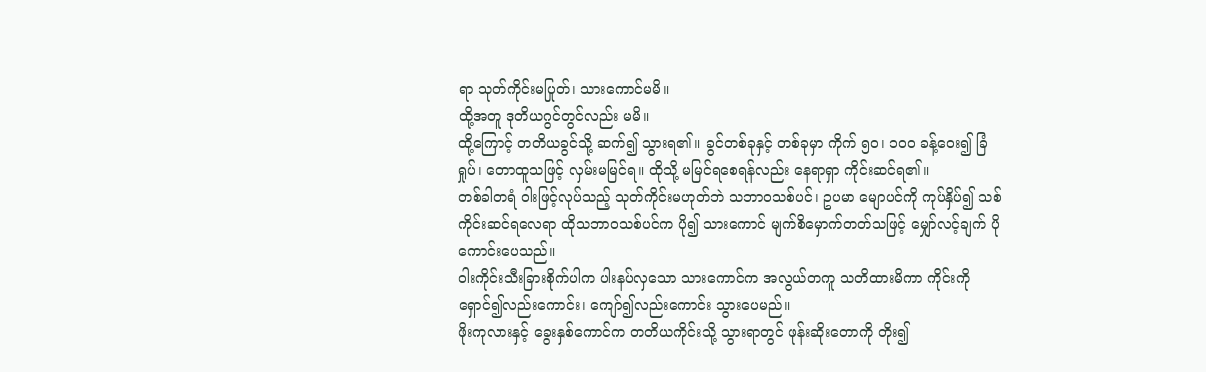ရာ သုတ်ကိုင်းမပြုတ်၊ သားကောင်မမိ။
ထို့အတူ ဒုတိယဂွင်တွင်လည်း မမိ။
ထို့ကြောင့် တတိယခွင်သို့ ဆက်၍ သွားရ၏။ ခွင်တစ်ခုနှင့် တစ်ခုမှာ ကိုက် ၅ဝ၊ ၁ဝဝ ခန့်ဝေး၍ ခြံရှုပ်၊ တောထူသဖြင့် လှမ်းမမြင်ရ။ ထိုသို့ မမြင်ရစေရန်လည်း နေရာရှာ ကိုင်းဆင်ရ၏။
တစ်ခါတရံ ဝါးဖြင့်လုပ်သည့် သုတ်ကိုင်းမဟုတ်ဘဲ သဘာဝသစ်ပင်၊ ဥပမာ မျောပင်ကို ကုပ်နှိပ်၍ သစ်ကိုင်းဆင်ရလေရာ ထိုသဘာဝသစ်ပင်က ပို၍ သားကောင် မျက်စိမှောက်တတ်သဖြင့် မျှော်လင့်ချက် ပိုကောင်းပေသည်။
ဝါးကိုင်းသီးခြားစိုက်ပါက ပါးနပ်လှသော သားကောင်က အလွယ်တကူ သတိထားမိကာ ကိုင်းကို ရှောင်၍လည်းကောင်း၊ ကျော်၍လည်းကောင်း သွားပေမည်။
ဖိုးကုလားနှင့် ခွေးနှစ်ကောင်က တတိယကိုင်းသို့ သွားရာတွင် ဖုန်းဆိုးတောကို တိုး၍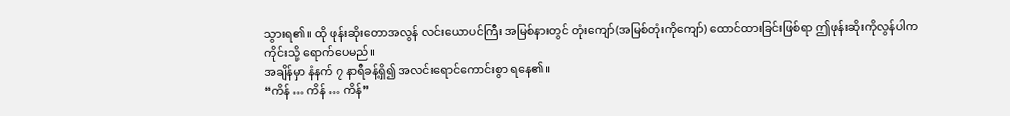သွားရ၏။ ထို ဖုန်းဆိုးတောအလွန် လင်းယောပင်ကြီး အမြစ်နားတွင် တုံးကျော်(အမြစ်တုံးကိုကျော်) ထောင်ထားခြင်းဖြစ်ရာ ဤဖုန်းဆိုးကိုလွန်ပါက ကိုင်းသို့ ရောက်ပေမည်။
အချိန်မှာ နံနက် ၇ နာရီခန့်ရှိ၍ အလင်းရောင်ကောင်းစွာ ရနေ၏။
“ကိန် … ကိန် … ကိန်”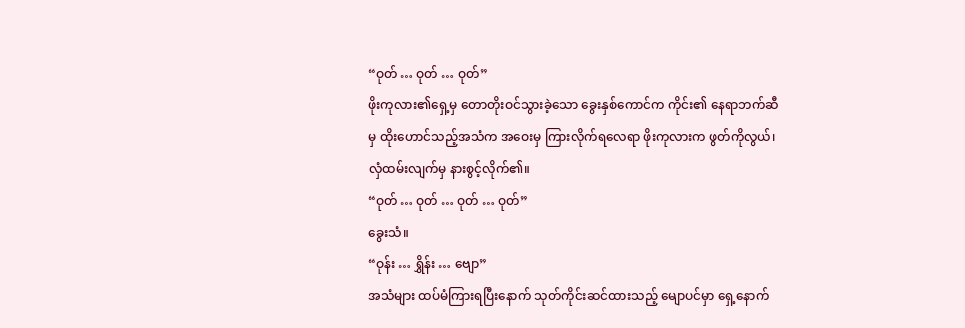“ဝုတ် … ဝုတ် … ဝုတ်”
ဖိုးကုလား၏ရှေ့မှ တောတိုးဝင်သွားခဲ့သော ခွေးနှစ်ကောင်က ကိုင်း၏ နေရာဘက်ဆီမှ ထိုးဟောင်သည့်အသံက အဝေးမှ ကြားလိုက်ရလေရာ ဖိုးကုလားက ဖွတ်ကိုလွယ်၊ လှံထမ်းလျက်မှ နားစွင့်လိုက်၏။
“ဝုတ် … ဝုတ် … ဝုတ် … ဝုတ်”
ခွေးသံ။
“ဝုန်း … ရွှိန်း … ဗျော”
အသံများ ထပ်မံကြားရပြီးနောက် သုတ်ကိုင်းဆင်ထားသည့် မျောပင်မှာ ရှေ့နောက်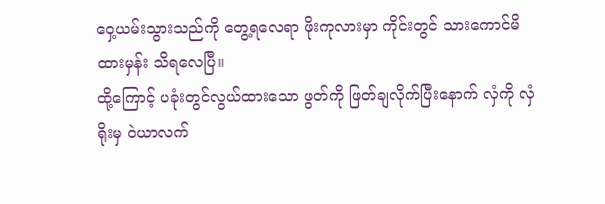ဝှေ့ယမ်းသွားသည်ကို တွေ့ရလေရာ ဖိုးကုလားမှာ ကိုင်းတွင် သားကောင်မိထားမှန်း သိရလေပြီ။
ထို့ကြောင့် ပခုံးတွင်လွယ်ထားသော ဖွတ်ကို ဖြတ်ချလိုက်ပြီးနောက် လှံကို လှံရိုးမှ ဝဲယာလက်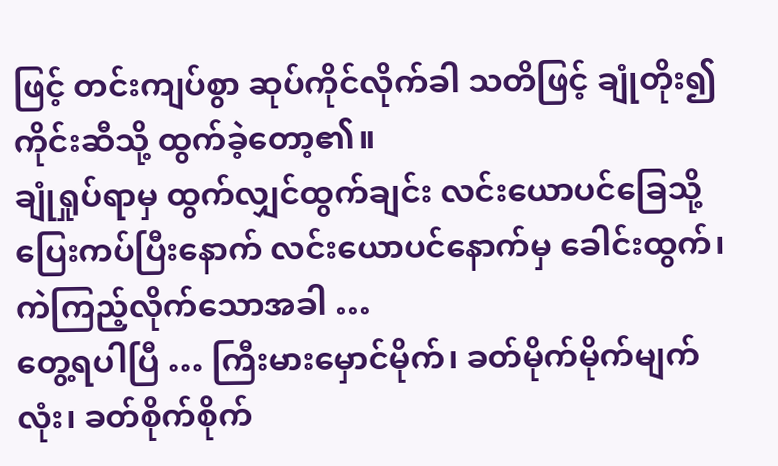ဖြင့် တင်းကျပ်စွာ ဆုပ်ကိုင်လိုက်ခါ သတိဖြင့် ချုံတိုး၍ ကိုင်းဆီသို့ ထွက်ခဲ့တော့၏။
ချုံရှုပ်ရာမှ ထွက်လျှင်ထွက်ချင်း လင်းယောပင်ခြေသို့ ပြေးကပ်ပြီးနောက် လင်းယောပင်နောက်မှ ခေါင်းထွက်၊ ကဲကြည့်လိုက်သောအခါ …
တွေ့ရပါပြီ … ကြီးမားမှောင်မိုက်၊ ခတ်မိုက်မိုက်မျက်လုံး၊ ခတ်စိုက်စိုက်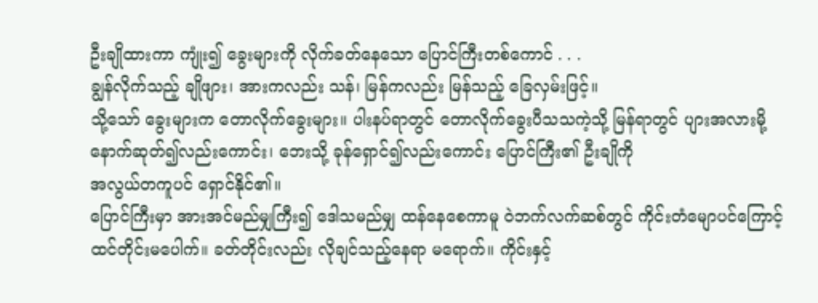ဦးချိုထားကာ ကျုံး၍ ခွေးများကို လိုက်ခတ်နေသော ပြောင်ကြီးတစ်ကောင် . . .
ချွန်လိုက်သည့် ချိုဖျား၊ အားကလည်း သန်၊ မြန်ကလည်း မြန်သည့် ခြေလှမ်းဖြင့်။
သို့သော် ခွေးများက တောလိုက်ခွေးများ။ ပါးနပ်ရာတွင် တောလိုက်ခွေးပီသသကဲ့သို့ မြန်ရာတွင် ပျားအလားမို့ နောက်ဆုတ်၍လည်းကောင်း၊ ဘေးသို့ ခုန်ရှောင်၍လည်းကောင်း ပြောင်ကြီး၏ ဦးချိုကို
အလွယ်တကူပင် ရှောင်နိုင်၏။
ပြောင်ကြီးမှာ အားအင်မည်မျှကြီး၍ ဒေါသမည်မျှ ထန်နေစေကာမူ ဝဲဘက်လက်ဆစ်တွင် ကိုင်းတံမျောပင်ကြောင့် ထင်တိုင်းမပေါက်။ ခတ်တိုင်းလည်း လိုချင်သည့်နေရာ မရောက်။ ကိုင်းနှင့်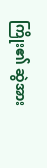ကြိုး၏ ဆွဲအား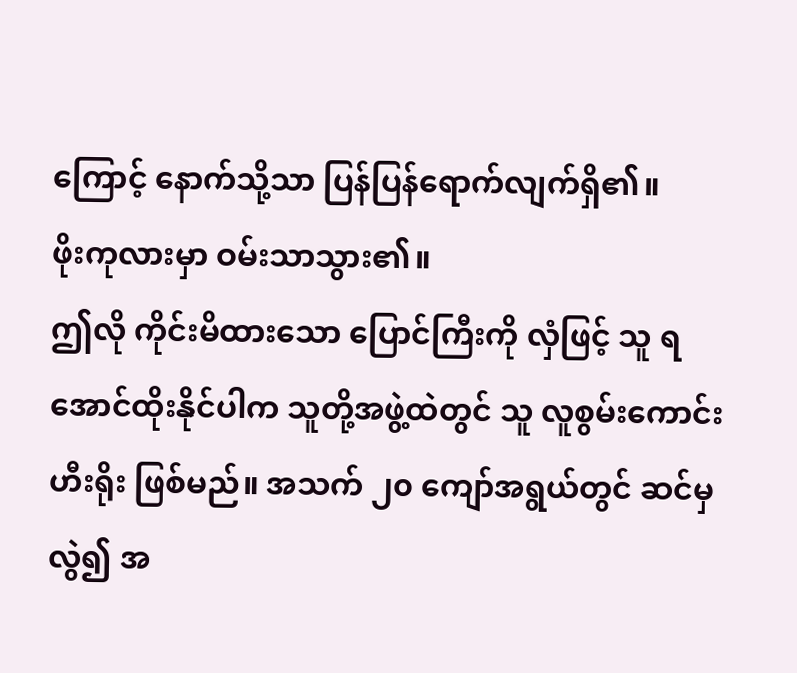ကြောင့် နောက်သို့သာ ပြန်ပြန်ရောက်လျက်ရှိ၏။
ဖိုးကုလားမှာ ဝမ်းသာသွား၏။
ဤလို ကိုင်းမိထားသော ပြောင်ကြီးကို လှံဖြင့် သူ ရအောင်ထိုးနိုင်ပါက သူတို့အဖွဲ့ထဲတွင် သူ လူစွမ်းကောင်း ဟီးရိုး ဖြစ်မည်။ အသက် ၂၀ ကျော်အရွယ်တွင် ဆင်မှလွဲ၍ အ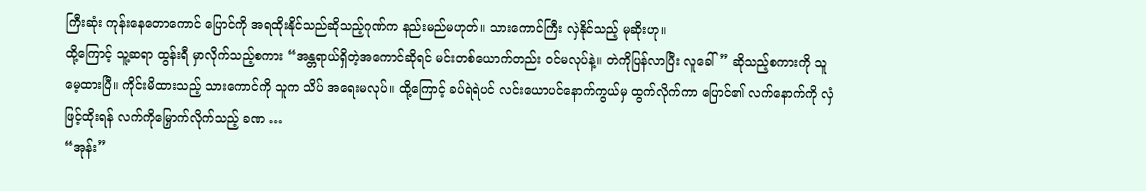ကြီးဆုံး ကုန်းနေတောကောင် ပြောင်ကို အရထိုးနိုင်သည်ဆိုသည့်ဂုဏ်က နည်းမည်မဟုတ်။ သားကောင်ကြီး လှဲနိုင်သည့် မုဆိုးဟု။
ထို့ကြောင့် သူ့ဆရာ ထွန်းရီ မှာလိုက်သည့်စကား “အန္တရာယ်ရှိတဲ့အကောင်ဆိုရင် မင်းတစ်ယောက်တည်း ဝင်မလုပ်နဲ့။ တဲကိုပြန်လာပြီး လူခေါ်” ဆိုသည့်စကားကို သူ မေ့ထားပြီ။ ကိုင်းမိထားသည့် သားကောင်ကို သူက သိပ် အရေးမလုပ်။ ထို့ကြောင့် ခပ်ရဲရဲပင် လင်းယောပင်နောက်ကွယ်မှ ထွက်လိုက်ကာ ပြောင်၏ လက်နောက်ကို လှံဖြင့်ထိုးရန် လက်ကိုမြှောက်လိုက်သည့် ခဏ …
“အုန်း”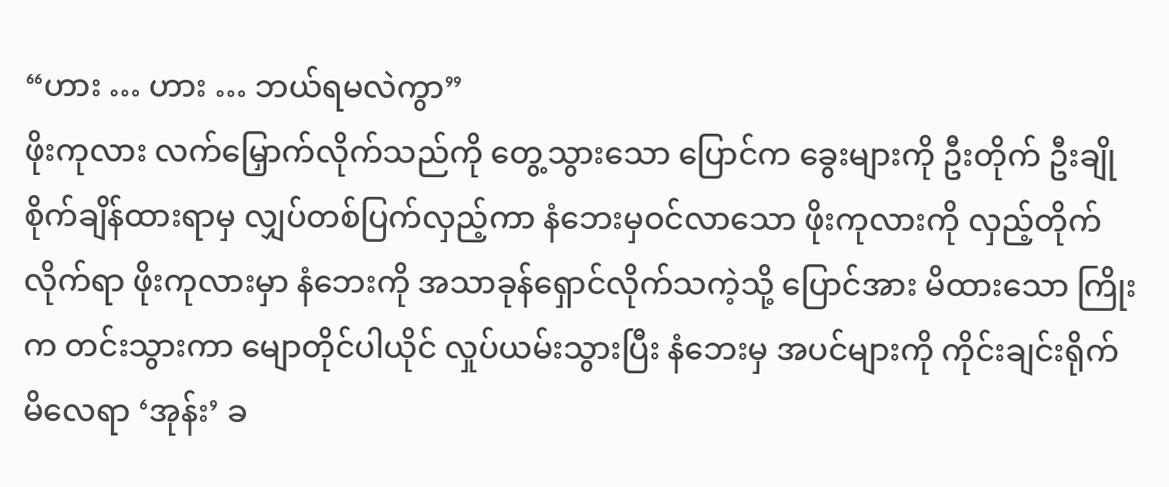“ဟား … ဟား … ဘယ်ရမလဲကွာ”
ဖိုးကုလား လက်မြှောက်လိုက်သည်ကို တွေ့သွားသော ပြောင်က ခွေးများကို ဦးတိုက် ဦးချိုစိုက်ချိန်ထားရာမှ လျှပ်တစ်ပြက်လှည့်ကာ နံဘေးမှဝင်လာသော ဖိုးကုလားကို လှည့်တိုက်လိုက်ရာ ဖိုးကုလားမှာ နံဘေးကို အသာခုန်ရှောင်လိုက်သကဲ့သို့ ပြောင်အား မိထားသော ကြိုးက တင်းသွားကာ မျောတိုင်ပါယိုင် လှုပ်ယမ်းသွားပြီး နံဘေးမှ အပင်များကို ကိုင်းချင်းရိုက်မိလေရာ ‘အုန်း’ ခ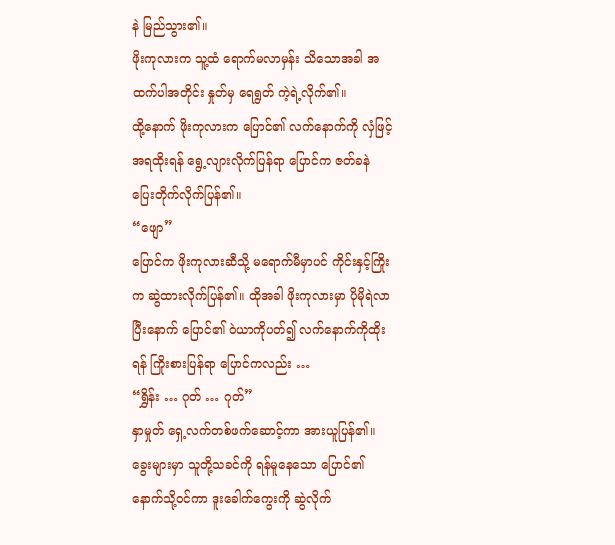နဲ မြည်သွား၏။
ဖိုးကုလားက သူ့ထံ ရောက်မလာမှန်း သိသောအခါ အထက်ပါအတိုင်း နှုတ်မှ ရေရွတ် ကဲ့ရဲ့လိုက်၏။
ထို့နောက် ဖိုးကုလားက ပြောင်၏ လက်နောက်ကို လှံဖြင့် အရထိုးရန် ရွေ့လျားလိုက်ပြန်ရာ ပြောင်က ဇတ်ခနဲ ပြေးတိုက်လိုက်ပြန်၏။
“ဖျော”
ပြောင်က ဖိုးကုလားဆီသို့ မရောက်မီမှာပင် ကိုင်းနှင့်ကြိုးက ဆွဲထားလိုက်ပြန်၏။ ထိုအခါ ဖိုးကုလားမှာ ပိုမိုရဲလာပြီးနောက် ပြောင်၏ ဝဲယာကိုပတ်၍ လက်နောက်ကိုထိုးရန် ကြိုးစားပြန်ရာ ပြောင်ကလည်း …
“ရွှိန်း … ဂုတ် … ဂုတ်”
နှာမှုတ် ရှေ့လက်တစ်ဖက်ဆောင့်ကာ အားယူပြန်၏။
ခွေးများမှာ သူတို့သခင်ကို ရန်မူနေသော ပြောင်၏ နောက်သို့ဝင်ကာ ဒူးခေါက်ကွေးကို ဆွဲလိုက်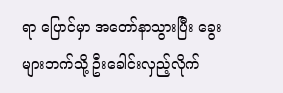ရာ ပြောင်မှာ အတော်နာသွားပြီး ခွေးများဘက်သို့ ဦးခေါင်းလှည့်လိုက်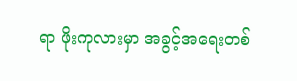ရာ ဖိုးကုလားမှာ အခွင့်အရေးတစ်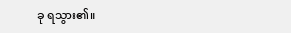ခု ရသွား၏။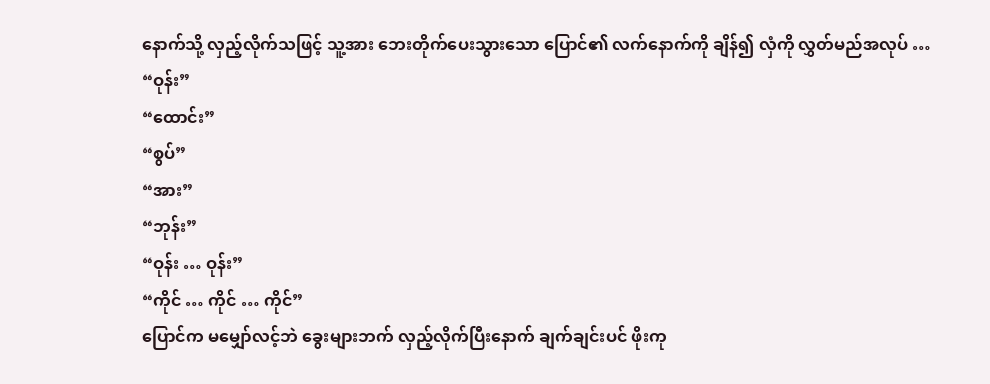နောက်သို့ လှည့်လိုက်သဖြင့် သူ့အား ဘေးတိုက်ပေးသွားသော ပြောင်၏ လက်နောက်ကို ချိန်၍ လှံကို လွှတ်မည်အလုပ် …
“ဝုန်း”
“ထောင်း”
“စွပ်”
“အား”
“ဘုန်း”
“ဝုန်း … ဝုန်း”
“ကိုင် … ကိုင် … ကိုင်”
ပြောင်က မမျှော်လင့်ဘဲ ခွေးများဘက် လှည့်လိုက်ပြီးနောက် ချက်ချင်းပင် ဖိုးကု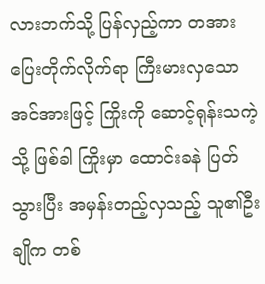လားဘက်သို့ ပြန်လှည့်ကာ တအားပြေးတိုက်လိုက်ရာ ကြီးမားလှသော အင်အားဖြင့် ကြိုးကို ဆောင့်ရုန်းသကဲ့သို့ ဖြစ်ခါ ကြိုးမှာ ထောင်းခနဲ ပြတ်သွားပြီး အမှန်းတည့်လှသည့် သူ၏ဦးချိုက တစ်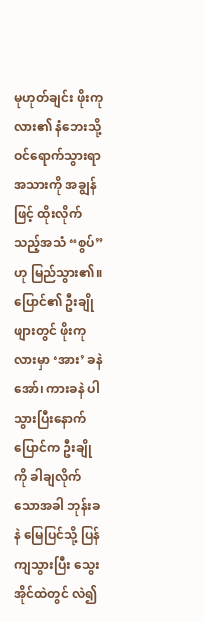မုဟုတ်ချင်း ဖိုးကုလား၏ နံဘေးသို့ ဝင်ရောက်သွားရာ အသားကို အချွန်ဖြင့် ထိုးလိုက်သည့်အသံ “စွပ်”ဟု မြည်သွား၏။
ပြောင်၏ ဦးချိုဖျားတွင် ဖိုးကုလားမှာ ‘အား’ ခနဲ အော်၊ ကားခနဲ ပါသွားပြီးနောက် ပြောင်က ဦးချိုကို ခါချလိုက်သောအခါ ဘုန်းခနဲ မြေပြင်သို့ ပြန်ကျသွားပြီး သွေးအိုင်ထဲတွင် လဲ၍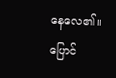နေလေ၏။
ပြောင်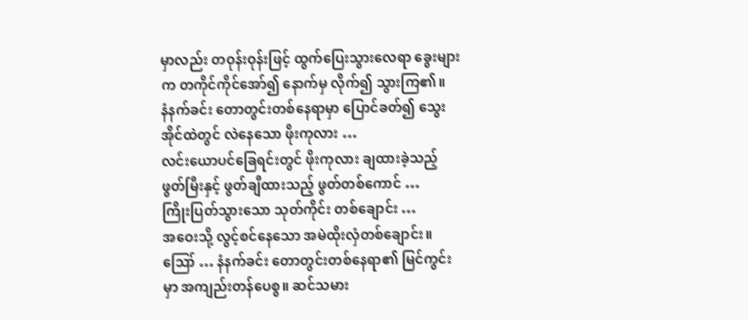မှာလည်း တဝုန်းဝုန်းဖြင့် ထွက်ပြေးသွားလေရာ ခွေးများက တကိုင်ကိုင်အော်၍ နောက်မှ လိုက်၍ သွားကြ၏။
နံနက်ခင်း တောတွင်းတစ်နေရာမှာ ပြောင်ခတ်၍ သွေးအိုင်ထဲတွင် လဲနေသော ဖိုးကုလား …
လင်းယောပင်ခြေရင်းတွင် ဖိုးကုလား ချထားခဲ့သည့် ဖွတ်မြီးနှင့် ဖွတ်ချီထားသည့် ဖွတ်တစ်ကောင် …
ကြိုးပြတ်သွားသော သုတ်ကိုင်း တစ်ချောင်း …
အဝေးသို့ လွင့်စင်နေသော အမဲထိုးလှံတစ်ချောင်း။
ဪ … နံနက်ခင်း တောတွင်းတစ်နေရာ၏ မြင်ကွင်းမှာ အကျည်းတန်ပေစွ။ ဆင်သမား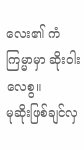လေး၏ ကံကြမ္မာမှာ ဆိုးဝါးလေစွ။
မုဆိုးဖြစ်ချင်လှ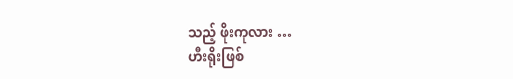သည့် ဖိုးကုလား …
ဟီးရိုးဖြစ်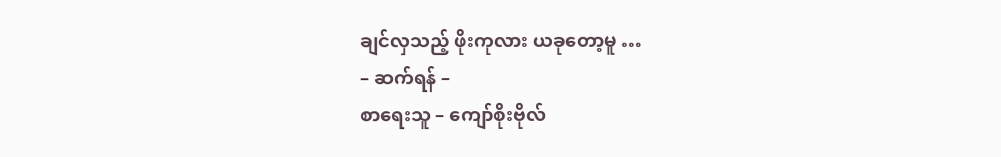ချင်လှသည့် ဖိုးကုလား ယခုတော့မူ …
– ဆက်ရန် –
စာရေးသူ – ကျော်စိုးဗိုလ်